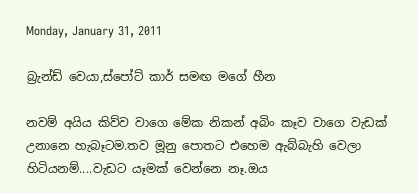Monday, January 31, 2011

බ්‍රැන්ඩ් වෙයා,ස්පෝට් කාර් සමඟ මගේ හීන

නවම් අයිය කිව්ව වාගෙ මේක නිකන් අබිං කෑව වාගෙ වැඩක් උනානෙ හැබෑටම.තව මූනු පොතට එහෙම ඇබ්බැහි වෙලා හිටියනම්....වැඩට යෑමක් වෙන්නෙ නෑ.ඔය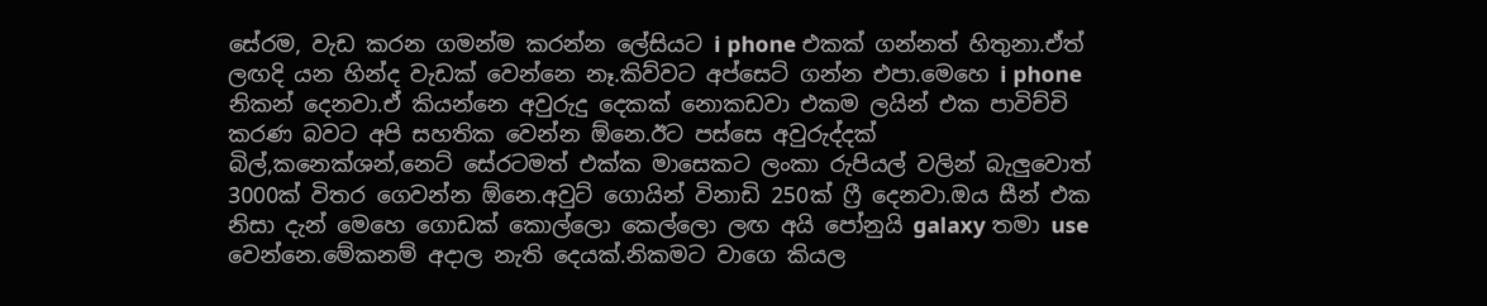සේරම, වැඩ කරන ගමන්ම කරන්න ලේසියට i phone එකක් ගන්නත් හිතුනා.ඒත් ලඟදි යන හින්ද වැඩක් වෙන්නෙ නෑ.කිව්වට අප්සෙට් ගන්න එපා.මෙහෙ i phone නිකන් දෙනවා.ඒ කියන්නෙ අවුරුදු දෙකක් නොකඩවා එකම ලයින් එක පාවිච්චි කරණ බවට අපි සහතික වෙන්න ඕනෙ.ඊට පස්සෙ අවුරුද්දක් බිල්,කනෙක්ශන්,නෙට් සේරටමත් එක්ක මාසෙකට ලංකා රුපියල් වලින් බැලුවොත් 3000ක් විතර ගෙවන්න ඕනෙ.අවුට් ගොයින් විනාඩි 250ක් ‍ෆ්‍රී දෙනවා.ඔය සීන් එක නිසා දැන් මෙහෙ ගොඩක් කොල්ලො කෙල්ලො ලඟ අයි පෝනුයි galaxy තමා use වෙන්නෙ.මේකනම් අදාල නැති දෙයක්.නිකමට වාගෙ කියල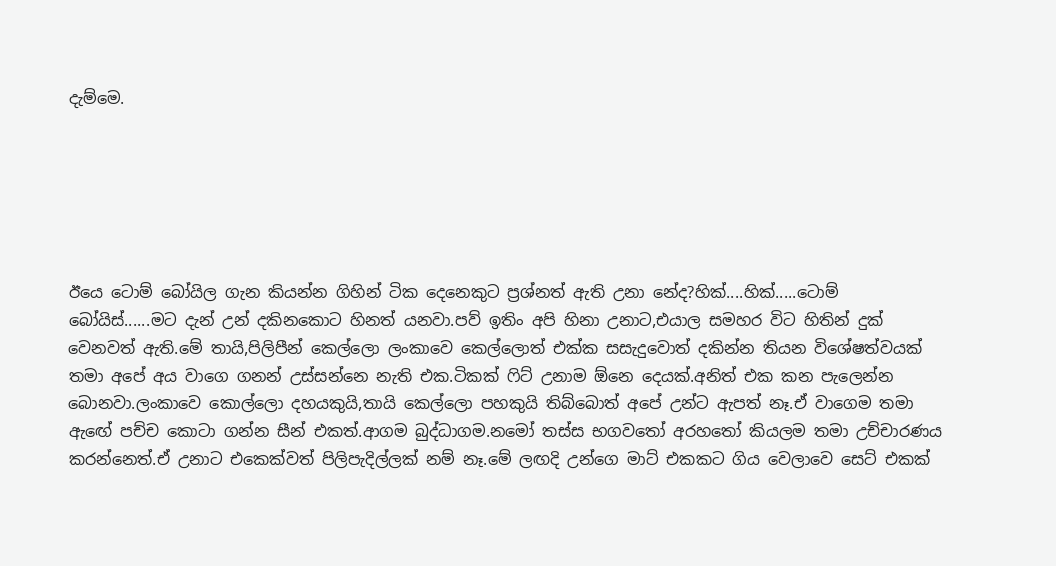දැම්මෙ.






ඊයෙ ටොම් බෝයිල ගැන කියන්න ගිහින් ටික දෙනෙකුට ප්‍රශ්නත් ඇති උනා නේද?හික්....හික්.....ටොම් බෝයිස්......මට දැන් උන් දකිනකොට හිනත් යනවා.පව් ඉතිං අපි හිනා උනාට,එයාල සමහර විට හිතින් දුක් වෙනවත් ඇති.මේ තායි,පිලිපීන් කෙල්ලො ලංකාවෙ කෙල්ලොත් එක්ක සසැදුවොත් දකින්න තියන විශේෂත්වයක් තමා අපේ අය වාගෙ ගනන් උස්සන්නෙ නැති එක.ටිකක් ‍ෆිට් උනාම ඕනෙ දෙයක්.අනිත් එක කන පැලෙන්න බොනවා.ලංකාවෙ කොල්ලො දහයකුයි,තායි කෙල්ලො පහකුයි තිබ්බොත් අපේ උන්ට ඇපත් නෑ.ඒ වාගෙම තමා ඇඟේ පච්ච කොටා ගන්න සීන් එකත්.ආගම බුද්ධාගම.නමෝ තස්ස භගව‍තෝ අරහ‍තෝ කියලම තමා උච්චාරණය කරන්නෙත්.ඒ උනාට එකෙක්වත් පිලිපැදිල්ලක් නම් නෑ.මේ ලඟදි උන්ගෙ මාට් එකකට ගිය වෙලාවෙ සෙට් එකක්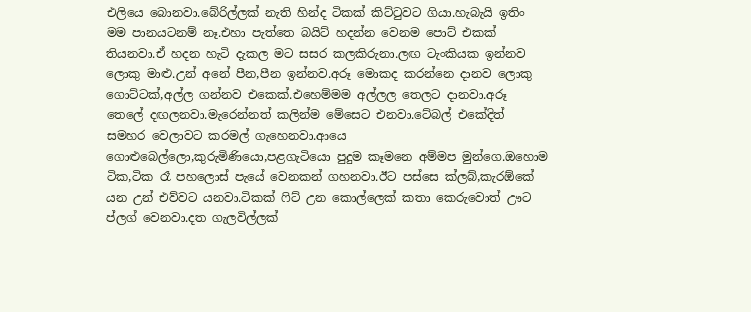එලියෙ බොනවා.බේරිල්ලක් නැති හින්ද ටිකක් කිට්‍ටුවට ගියා.හැබැයි ඉතිං මම පානයටනම් නෑ.එහා පැත්තෙ බයිට් හදන්න වෙනම පොට් එකක් තියනවා.ඒ හදන හැටි දැකල මට සසර කලකිරුනා.ලඟ ටැංකියක ඉන්නව ලොකු මාළු.උන් අනේ පීන,පීන ඉන්නව.අරූ මොකද කරන්නෙ දානව ලොකු ගොට්ටක්,අල්ල ගන්නව එකෙක්.එහෙම්මම අල්ලල තෙලට දානවා.අරූ තෙලේ දඟලනවා.මැරෙන්නත් කලින්ම මේසෙට එනවා.ටේබල් එකේදිත් සමහර වෙලාවට කරමල් ගැහෙනවා.ආයෙ ගොළුබෙල්ලො,කුරුමිණියො,පළගැටියො පුදුම කෑමනෙ අම්මප මුන්ගෙ.ඔහොම ටික,ටික රෑ පහලොස් පැයේ වෙනකන් ගහනවා.ඊට පස්සෙ ක්ලබ්,කැරඕකේ යන උන් එව්වට යනවා.ටිකක් ‍ෆිට් උන කොල්ලෙක් කතා කෙරුවොත් ඌට ප්ලග් වෙනවා.දත ගැලවිල්ලක්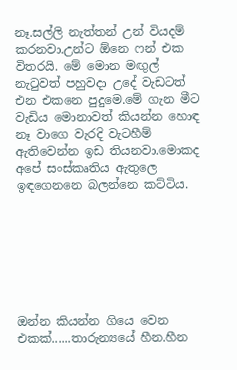නෑ.සල්ලි නැත්තන් උන් වියදම් කරනවා.උන්ට ඕනෙ ෆන් එක විතරයි. මේ මොන මඟුල් නැ‍ටුවත් පහුවදා උදේ වැඩටත් එන එකනෙ පුදුමෙ.මේ ගැන මීට වැඩිය මොනාවත් කියන්න හොඳ නෑ වාගෙ වැරදි වැටහීම් ඇතිවෙන්න ඉඩ තියනවා.මොකද අපේ සංස්කෘතිය ඇතුලෙ ඉඳගෙනනෙ බලන්නෙ කට්ටිය.







ඔන්න කියන්න ගියෙ වෙන එකක්......තාරුන්‍යයේ හීන.හීන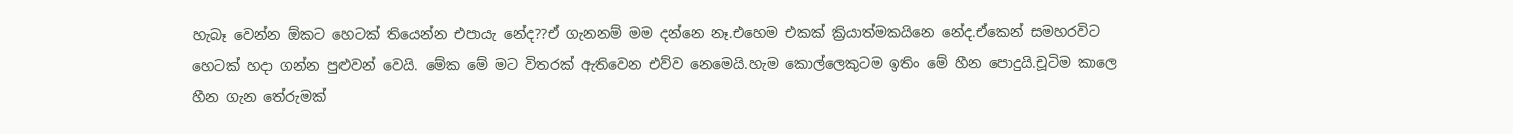හැබෑ වෙන්න ඕකට හෙටක් තියෙන්න එපායැ නේද??ඒ ගැනනම් මම දන්නෙ නෑ.එහෙම එකක් ක්‍රියාත්මකයිනෙ නේද.ඒකෙන් සමහරවිට හෙටක් හදා ගන්න පුළුවන් වෙයි. මේක මේ මට විතරක් ඇතිවෙන එව්ව නෙමෙයි.හැම කොල්ලෙකුටම ඉතිං මේ හීන පොදුයි.චූටිම කාලෙ හීන ගැන තේරුමක්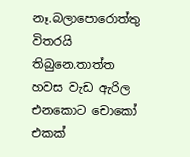නෑ.බලාපොරොත්තු විතරයි තිබුනෙ.තාත්ත හවස වැඩ ඇරිල එනකොට චොකෝ එකක්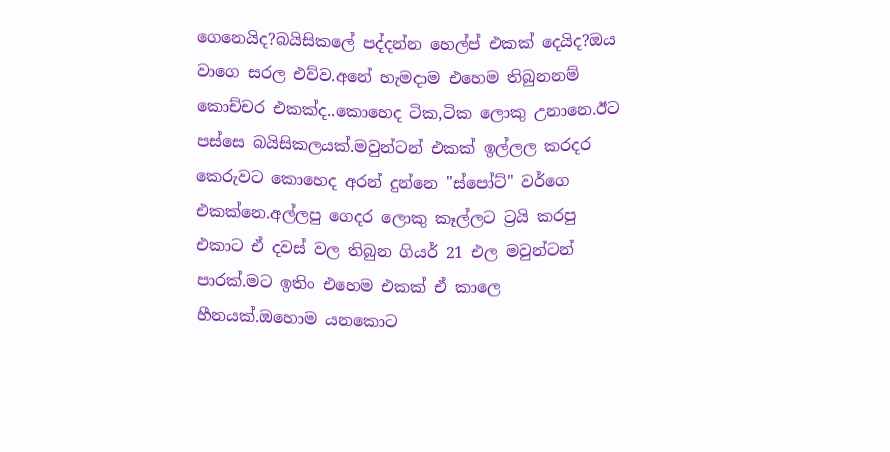ගෙනෙයිද?බයිසිකලේ පද්දන්න හෙල්ප් එකක් දෙයිද?ඔය වාගෙ සරල එව්ව.අනේ හැමදාම එහෙම තිබුනනම් කොච්චර එකක්ද..කොහෙද ටික,ටික ලොකු උනානෙ.ඊට පස්සෙ බයිසිකලයක්.මවුන්ටන් එකක් ඉල්ලල කරදර කෙරුවට කොහෙද අරන් දුන්නෙ "ස්පෝට්" වර්ගෙ එකක්නෙ.අල්ලපු ගෙදර ලොකු කෑල්ලට ට්‍රයි කරපු එකාට ඒ දවස් වල තිබුන ගියර් 21 එල මවුන්ටන් පාරක්.මට ඉතිං එහෙම එකක් ඒ කාලෙ හීනයක්.ඔහොම යනකොට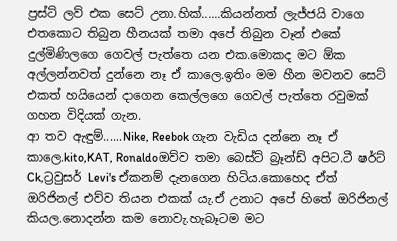ප්‍රස්ට් ලව් එක සෙට් උනා.හික්......කියන්නත් ලැජ්ජයි වාගෙ එතකොට තිබුන හීනයක් තමා අපේ තිබුන වෑන් එකේ දුල්මිණිලගෙ ගෙවල් පැත්තෙ යන එක.මොකද මට ඕක අල්ලන්නවත් දුන්නෙ නෑ ඒ කාලෙ.ඉතිං මම හීන මවනව සෙට් එකත් හයියෙන් දාගෙන කෙල්ලගෙ ගෙවල් පැත්තෙ රවුමක් ගහන විදියක් ගැන.
ආ තව ඇඳුම්......Nike, Reebok ගැන වැඩිය දන්නෙ නෑ ඒ කාලෙ.kito,KAT, Ronaldoඔව්ව තමා බෙස්ට් බ්‍රෑන්ඩ් අපිට.ටී ෂර්ට් Ck,ට්‍රවුසර් Levi's ඒකනම් දැනගෙන හිටිය.කොහෙද ඒත් ඔරිජිනල් එව්ව තියන එකක් යැ.ඒ උනාට අපේ හිතේ ඔරිජිනල් කියල.නොදන්න කම නොවැ.හැබෑටම මට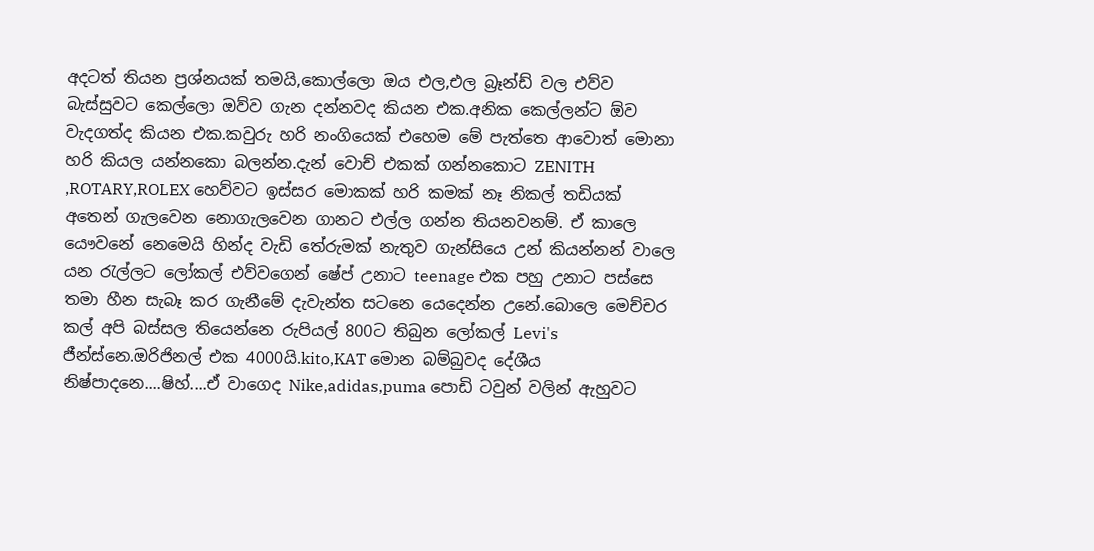අදටත් තියන ප්‍රශ්නයක් තමයි,කොල්ලො ඔය එල,එල බ්‍රෑන්ඩ් වල එව්ව බැස්සුවට කෙල්ලො ඔව්ව ගැන දන්නවද කියන එක.අනික කෙල්ලන්ට ඕව වැදගත්ද කියන එක.කවුරු හරි නංගියෙක් එහෙම මේ පැත්තෙ ආවොත් මොනා හරි කියල යන්නකො බලන්න.දැන් වොච් එකක් ගන්නකොට ZENITH ,ROTARY,ROLEX හෙව්වට ඉස්සර මොකක් හරි කමක් නෑ නිකල් තඩියක් අතෙන් ගැලවෙන නොගැලවෙන ගානට එල්ල ගන්න තියනවනම්. ඒ කාලෙ යෞවනේ නෙමෙයි හින්ද වැඩි තේරුමක් නැතුව ගැන්සියෙ උන් කියන්නන් වාලෙ යන ‍රැල්ලට ලෝකල් එව්වගෙන් ෂේප් උනාට teenage එක පහු උනාට පස්සෙ තමා හීන සැබෑ කර ගැනීමේ දැවැන්ත සටනෙ යෙදෙන්න උනේ.බොලෙ මෙච්චර කල් අපි බස්සල තියෙන්නෙ රුපියල් 800ට තිබුන ලෝකල් Levi's ජීන්ස්නෙ.ඔරිජිනල් එක 4000යි.kito,KAT මොන බම්බුවද දේශීය නිෂ්පාදනෙ....ෂිහ්....ඒ වාගෙද Nike,adidas,puma පොඩි ටවුන් වලින් ඇහුවට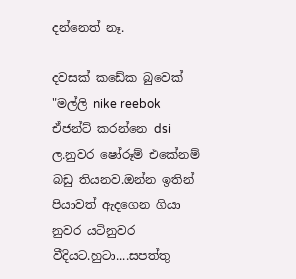දන්නෙත් නෑ.

දවසක් කඩේක බුවෙක් "මල්ලි nike reebok ඒජන්ට් කරන්නෙ dsi ල.නුවර ෂෝරූම් එකේනම් බඩු තියනව.ඔන්න ඉතින් පියාවත් ඇදගෙන ගියා නුවර යටිනුවර වීදියට.හුටා....සපත්තු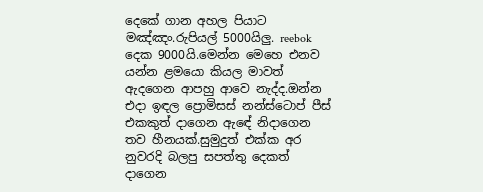දෙකේ ගාන අහල පියාට මඤ්ඤං.රුපියල් 5000යිලු. reebok දෙක 9000යි.මෙන්න මෙහෙ එනව යන්න ළමයො කියල මාවත් ඇදගෙන ආපහු ආවෙ නැද්ද.ඔන්න එදා ඉඳල ප්‍රොමිසස් නන්ස්ටොප් පීස් එකකුත් දාගෙන ඇඳේ නිදාගෙන තව හීනයක්.සුමුදුත් එක්ක අර නුවරදි බලපු සපත්තු දෙකත් දාගෙන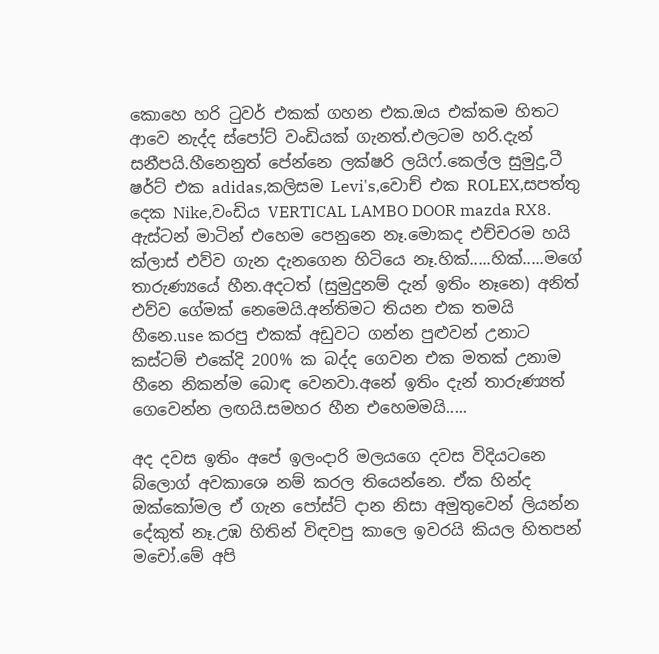කොහෙ හරි ‍ටුවර් එකක් ගහන එක.ඔය එක්කම හිතට ආවෙ නැද්ද ස්පෝට් වංඩියක් ගැනත්.එලටම හරි.දැන් සනීපයි.හීනෙනුත් පේන්නෙ ලක්ෂරි ලයිෆ්.කෙල්ල සුමුදු,ටී ෂර්ට් එක adidas,කලිසම Levi's,වොච් එක ROLEX,සපත්තු දෙක Nike,වංඩිය VERTICAL LAMBO DOOR mazda RX8. ඇස්ටන් මාටින් එහෙම පෙනුනෙ නෑ.මොකද එච්චරම හයි ක්ලාස් එව්ව ගැන දැනගෙන හිටියෙ නෑ.හික්.....හික්.....මගේ තාරුණ්‍යයේ හීන.අදටත් (සුමුදුනම් දැන් ඉතිං නෑනෙ) අනිත් එව්ව ගේමක් නෙමෙයි.අන්තිමට තියන එක තමයි හීනෙ.use කරපු එකක් අඩුවට ගන්න පුළුවන් උනාට කස්ටම් එකේදි 200% ක බද්ද ගෙවන එක මතක් උනාම හීනෙ නිකන්ම බොඳ වෙනවා.අනේ ඉතිං දැන් තාරුණ්‍යත් ගෙවෙන්න ලඟයි.සමහර හීන එහෙමමයි.....

අද දවස ඉතිං අපේ ඉලංදාරි මලයගෙ දවස විදියටනෙ බ්ලොග් අවකාශෙ නම් කරල තියෙන්නෙ. ඒක හින්ද ඔක්කෝමල ඒ ගැන පෝස්ට් දාන නිසා අමුතුවෙන් ලියන්න දේකුත් නෑ.උඹ හිතින් විඳවපු කාලෙ ඉවරයි කියල හිතපන් මචෝ.මේ අපි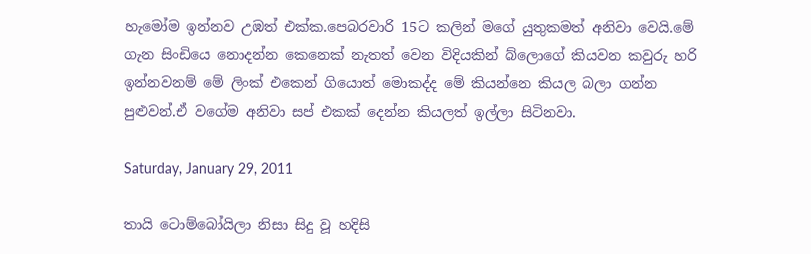හැමෝම ඉන්නව උඹත් එක්ක.පෙබරවාරි 15ට කලින් මගේ යුතුකමත් අනිවා වෙයි.මේ ගැන සිංඩියෙ නොදන්න කෙනෙක් නැතත් වෙන විදියකින් බ්ලොගේ කියවන කවුරු හරි ඉන්නවනම් මේ ලිංක් එකෙන් ගියොත් මොකද්ද මේ කියන්නෙ කියල බලා ගන්න පුළුවන්.ඒ වගේම අනිවා සප් එකක් දෙන්න කියලත් ඉල්ලා සිටිනවා.

Saturday, January 29, 2011

තායි ටොම්බෝයිලා නිසා සිදු වූ හදිසි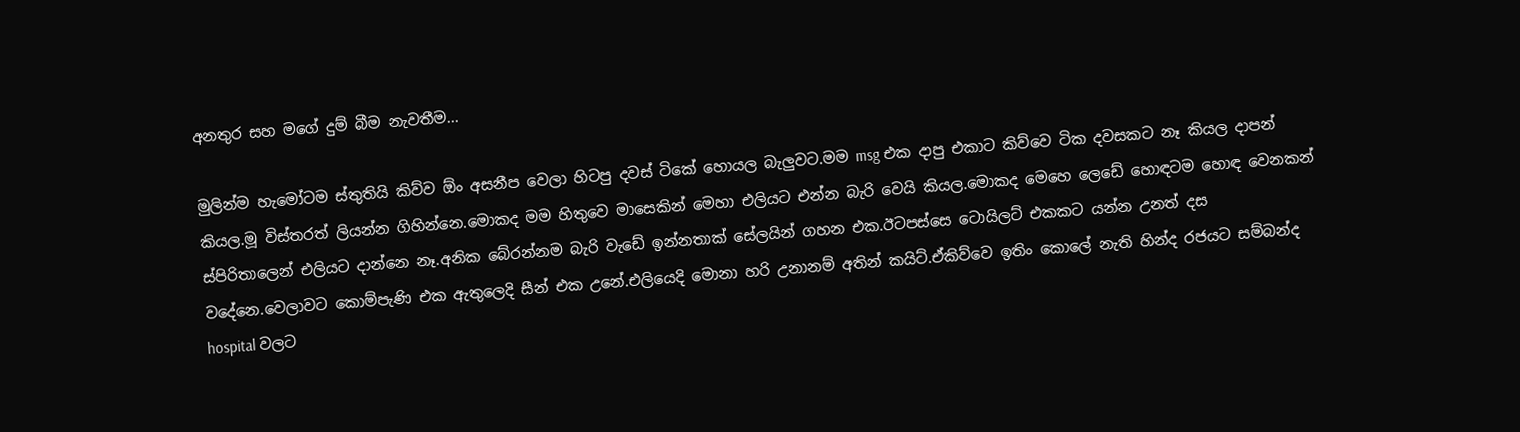අනතුර සහ මගේ දුම් බීම නැවතීම...

මුලින්ම හැමෝටම ස්තුතියි කිව්ව ඕං අසනීප වෙලා හිටපු දවස් ටිකේ හොයල බැලුවට.මම msg එක දාපු එකාට කිව්වෙ ටික දවසකට නෑ කියල දාපන් කියල.මූ විස්තරත් ලියන්න ගිහින්නෙ.මොකද මම හිතුවෙ මාසෙකින් මෙහා එලියට එන්න බැරි වෙයි කියල.මොකද මෙහෙ ලෙඩේ හොඳටම හොඳ වෙනකන් ස්පිරිතාලෙන් එලියට දාන්නෙ නෑ.අනික බේරන්නම බැරි වැඩේ ඉන්නතාක් සේලයින් ගහන එක.ඊටපස්සෙ ටොයිලට් එකකට යන්න උනත් දස වදේනෙ.වෙලාවට කොම්පැණි එක ඇතුලෙදි සීන් එක උනේ.එලියෙදි මොනා හරි උනානම් අතින් කයිට්.ඒකිව්වෙ ඉතිං කොලේ නැති හින්ද රජයට සම්බන්ද hospital වලට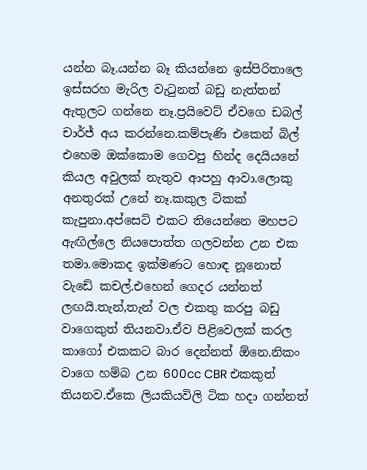යන්න බෑ.යන්න බෑ කියන්නෙ ඉස්පිරිතාලෙ ඉස්සරහ මැරිල වැ‍ටුනත් බඩු නැත්තන් ඇතුලට ගන්නෙ නෑ.ප්‍රයිවෙට් ඒවගෙ ඩබල් චාර්ජ් අය කරන්නෙ.කම්පැණි එකෙන් බිල් එහෙම ඔක්කොම ගෙවපු හින්ද දෙයියනේ කියල අවුලක් නැතුව ආපහු ආවා.ලොකු අනතුරක් උනේ නෑ.කකුල ටිකක් කැපුනා.අප්සෙට් එකට තියෙන්නෙ මහපට ඇඟිල්ලෙ නියපොත්ත ගලවන්න උන එක තමා.මොකද ඉක්මණට හොඳ නූනොත් වැඩේ කචල්.එහෙන් ගෙදර යන්නත් ලඟයි.තැන්,තැන් වල එකතු කරපු බඩු වාගෙකුත් තියනවා.ඒව පිළිවෙලක් කරල කාගෝ එකකට බාර දෙන්නත් ඕනෙ.නිකං වාගෙ හම්බ උන 600cc CBR එකකුත් තියනව.ඒකෙ ලියකියවිලි ටික හදා ගන්නත්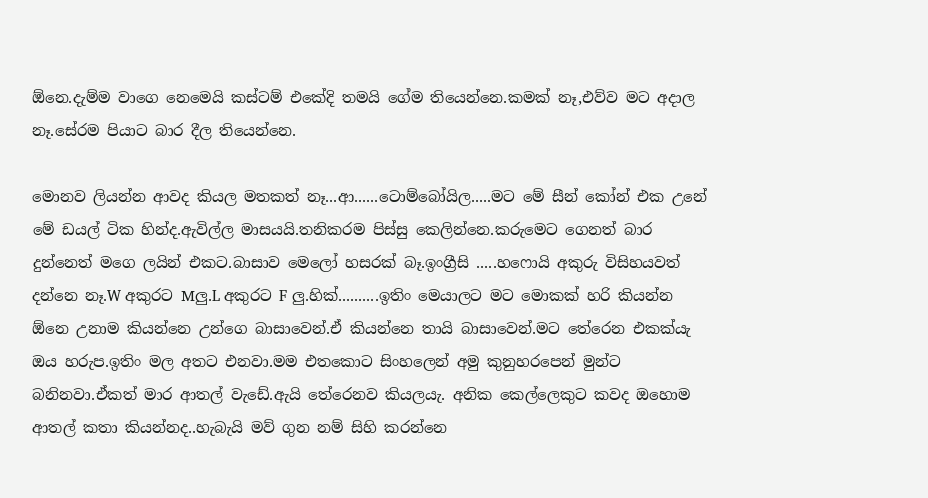ඕනෙ.දැම්ම වාගෙ නෙමෙයි කස්ටම් එකේදි තමයි ගේම තියෙන්නෙ.කමක් නෑ,එව්ව මට අදාල නෑ.සේරම පියාට බාර දීල තියෙන්නෙ.

මොනව ලියන්න ආවද කියල මතකත් නෑ...ආ......ටොම්බෝයිල.....මට මේ සීන් කෝන් එක උනේ මේ ඩයල් ටික හින්ද.ඇවිල්ල මාසයයි.තනිකරම පිස්සු කෙලින්නෙ.කරුමෙට ගෙනත් බාර දුන්නෙත් මගෙ ලයින් එකට.බාසාව මෙලෝ හසරක් බෑ.ඉංග්‍රීසි .....හෆොයි අකුරු විසිහයවත් දන්නෙ නෑ.W අකුරට Mලු.L අකුරට F ලු.හික්..........ඉතිං මෙයාලට මට මොකක් හරි කියන්න ඕනෙ උනාම කියන්නෙ උන්ගෙ බාසාවෙන්.ඒ කියන්නෙ තායි බාසාවෙන්.මට තේරෙන එකක්යැ ඔය හරුප.ඉතිං මල අතට එනවා.මම එතකොට සිංහලෙන් අමු කුනුහරපෙන් මුන්ට බනිනවා.ඒකත් මාර ආතල් වැඩේ.ඇයි තේරෙනව කියලයැ. අනික කෙල්ලෙකුට කවද ඔහොම ආතල් කතා කියන්නද..හැබැයි මව් ගුන නම් සිහි කරන්නෙ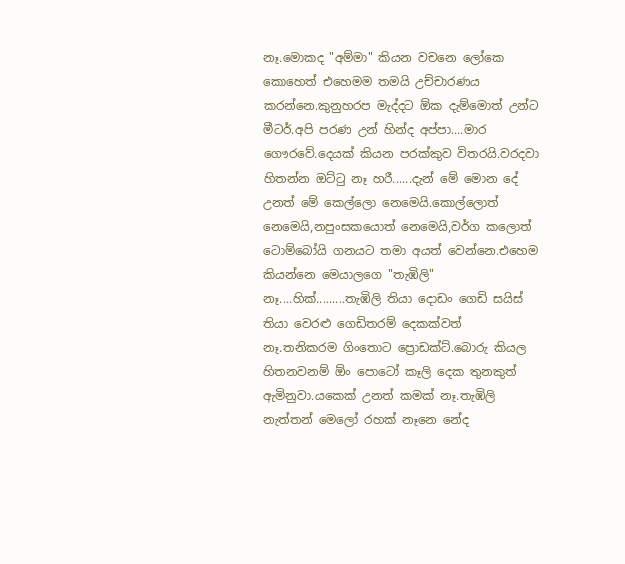නෑ.මොකද "අම්මා" කියන වචනෙ ලෝකෙ කොහෙත් එහෙමම තමයි උච්චාරණය කරන්නෙ.කුනුහරප මැද්දට ඕක දැම්මොත් උන්ට මීටර්.අපි පරණ උන් හින්ද අප්පා....මාර ගෞරවේ.දෙයක් කියන පරක්කුව විතරයි.වරදවා හිතන්න ඔට්‍ටු නෑ හරී......දැන් මේ මොන දේ උනත් මේ කෙල්ලො නෙමෙයි.කොල්ලොත් නෙමෙයි,නපුංසකයොත් නෙමෙයි,වර්ග කලොත් ටොම්බෝයි ගනයට තමා අයත් වෙන්නෙ.එහෙම කියන්නෙ මෙයාලගෙ "තැඹිලි" නෑ....හික්.........තැඹිලි තියා දොඩං ගෙඩි සයිස් තියා වෙරළු ගෙඩිතරම් දෙකක්වත් නෑ.තනිකරම ගිංතොට ප්‍රොඩක්ට්.බොරු කියල හිතනවනම් ඕං පොටෝ කෑලි දෙක තුනකුත් ඇමිනුවා.යකෙක් උනත් කමක් නෑ.තැඹිලි නැත්තන් මෙලෝ රහක් නෑනෙ නේද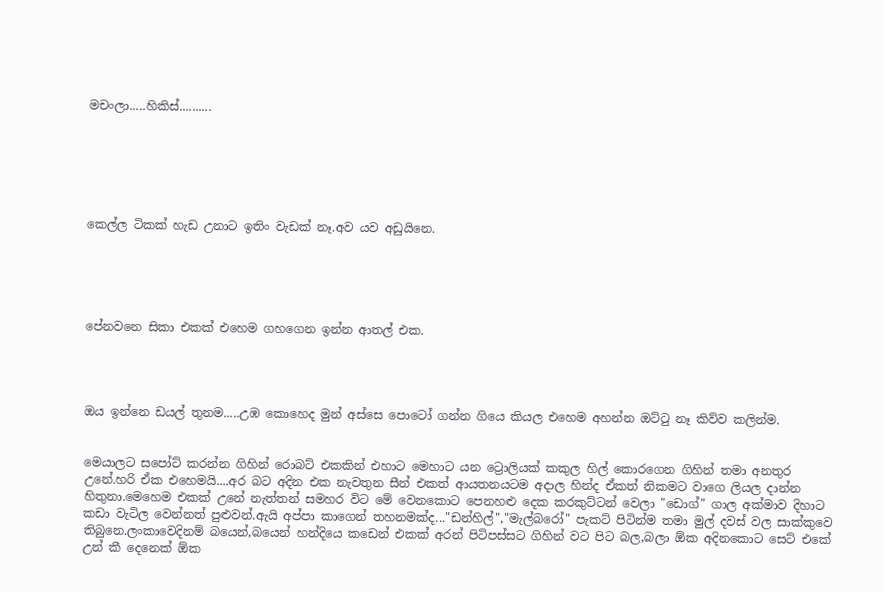මචංලා.....හිකිස්..........






කෙල්ල ටිකක් හැඩ උනාට ඉතිං වැඩක් නෑ.අව යව අඩුයිනෙ.





පේනවනෙ සිකා එකක් එහෙම ගහගෙන ඉන්න ආතල් එක.




ඔය ඉන්නෙ ඩයල් තුනම.....උඹ කොහෙද මුන් අස්සෙ පොටෝ ගන්න ගියෙ කියල එහෙම අහන්න ඔට්‍ටු නෑ කිව්ව කලින්ම.


මෙයාලට සපෝට් කරන්න ගිහින් රොබට් එකකින් එහාට මෙහාට යන ට්‍රොලියක් කකුල හිල් කොරගෙන ගිහින් තමා අනතුර උනේ.හරි ඒක එහෙමයි....අර බට අදින එක නැවතුන සීන් එකත් ආයතනයටම අදාල හින්ද ඒකත් නිකමට වාගෙ ලියල දාන්න හිතුනා.මෙහෙම එකක් උනේ නැත්තන් සමහර විට මේ වෙනකොට පෙනහළු දෙක කරකුට්ටන් වෙලා "ඩොග්" ගාල අක්මාව දිහාට කඩා වැටිල වෙන්නත් පුළුවන්.ඇයි අප්පා කාගෙන් තහනමක්ද..."ඩන්හිල්","මැල්බරෝ" පැකට් පිටින්ම තමා මුල් දවස් වල සාක්කුවෙ තිබුනෙ.ලංකාවෙදිනම් බයෙන්,බයෙන් හන්දියෙ කඩෙන් එකක් අරන් පිටිපස්සට ගිහින් වට පිට බල,බලා ඕක අදිනකොට සෙට් එකේ උන් කී දෙනෙක් ඕක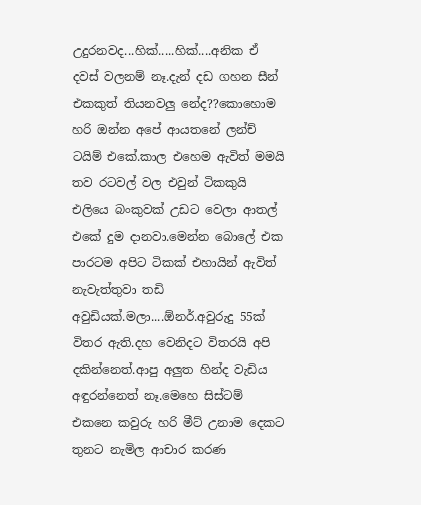උදුරනවද...හික්.....හික්....අනික ඒ දවස් වලනම් නෑ.දැන් දඩ ගහන සීන් එකකුත් තියනවලු නේද??කොහොම හරි ඔන්න අපේ ආයතනේ ලන්ච් ටයිම් එකේ.කාල එහෙම ඇවිත් මමයි තව රටවල් වල එවුන් ටිකකුයි එලියෙ බංකුවක් උඩට වෙලා ආතල් එකේ දුම දානවා.මෙන්න බොලේ එක පාරටම අපිට ටිකක් එහායින් ඇවිත් නැවැත්තුවා තඩි අවුඩියක්.මලා....ඕනර්.අවුරුදු 55ක් විතර ඇති.දහ වෙනිදට විතරයි අපි දකින්නෙත්.ආපු අලුත හින්ද වැඩිය අඳුරන්නෙත් නෑ.මෙහෙ සිස්ටම් එකනෙ කවුරු හරි මීට් උනාම දෙකට තුනට නැමිල ආචාර කරණ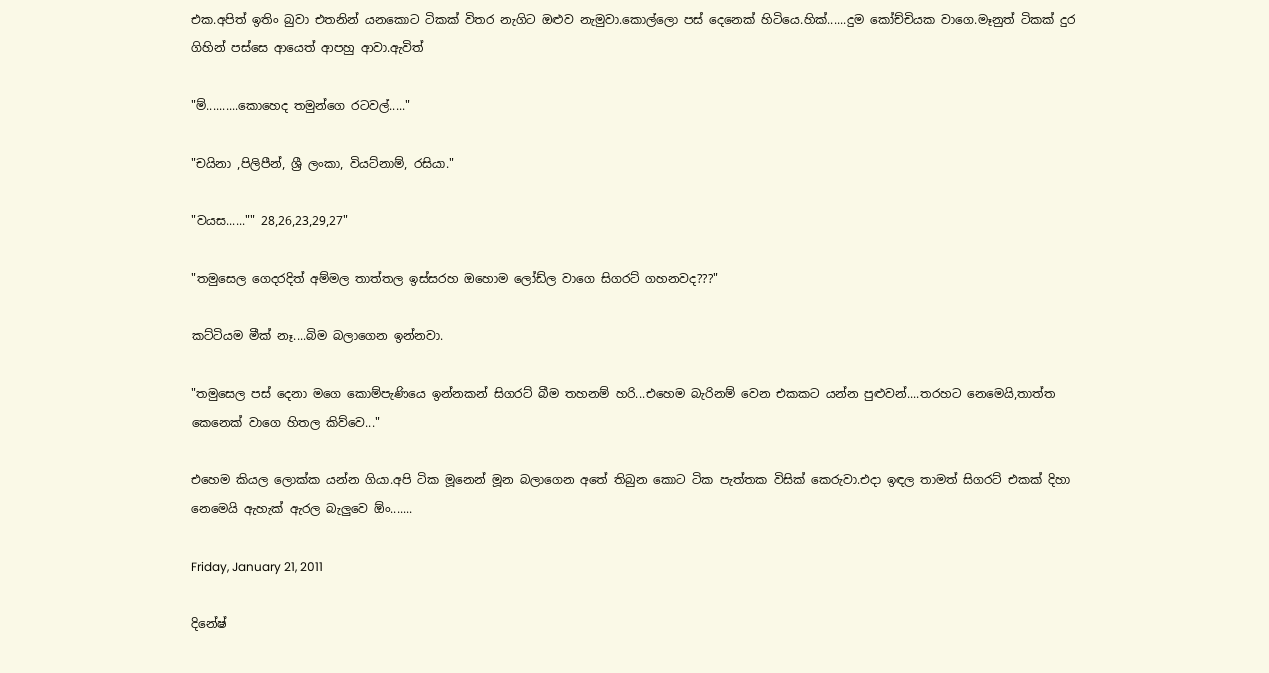එක.අපිත් ඉතිං බුවා එතනින් යනකොට ටිකක් විතර නැගිට ඔළුව නැමුවා.කොල්ලො පස් දෙනෙක් හිටියෙ.හික්......දුම කෝච්චියක වාගෙ.මෑනුත් ටිකක් දුර ගිහින් පස්සෙ ආයෙත් ආපහු ආවා.ඇවිත්

"ම්..........කොහෙද තමුන්ගෙ රටවල්....."

"චයිනා ,පිලිපීන්, ශ්‍රී ලංකා, වියට්නාම්, රසියා."

"වයස......"" 28,26,23,29,27"

"තමුසෙල ගෙදරදිත් අම්මල තාත්තල ඉස්සරහ ඔහොම ලෝඩ්ල වාගෙ සිගරට් ගහනවද???"

කට්ටියම මීක් නෑ....බිම බලාගෙන ඉන්නවා.

"තමුසෙල පස් දෙනා මගෙ කොම්පැණියෙ ඉන්නකන් සිගරට් බීම තහනම් හරි...එහෙම බැරිනම් වෙන එකකට යන්න පුළුවන්....තරහට නෙමෙයි,තාත්ත කෙනෙක් වාගෙ හිතල කිව්වෙ..."

එහෙම කියල ලොක්ක යන්න ගියා.අපි ටික මූනෙන් මූන බලාගෙන අතේ තිබුන කොට ටික පැත්තක විසික් කෙරුවා.එදා ඉඳල තාමත් සිගරට් එකක් දිහා නෙමෙයි ඇහැක් ඇරල බැලුවෙ ඕං.......

Friday, January 21, 2011

දිනේෂ්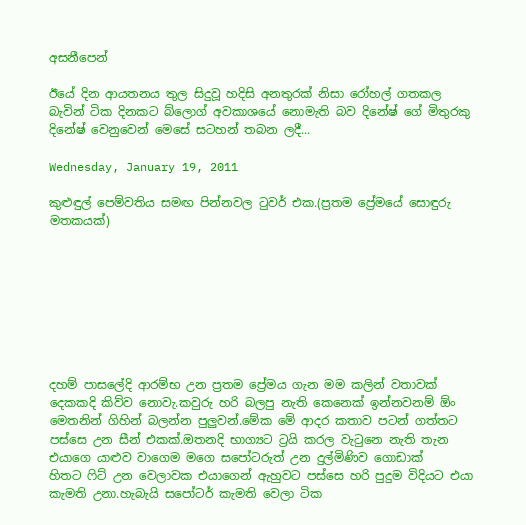අසනීපෙන්

ඊයේ දින ආයතනය තුල සිදුවූ හදිසි අනතුරක් නිසා රෝහල් ගතකල බැවින් ටික දිනකට බ්ලොග් අවකාශයේ නොමැති බව දිනේෂ් ගේ මිතුරකු දිනේෂ් වෙනුවෙන් මෙසේ සටහන් තබන ලදී...

Wednesday, January 19, 2011

කුළුඳුල් පෙම්වතිය සමඟ පින්නවල ‍ටුවර් එක.(ප්‍රතම ප්‍රේමයේ සොඳුරු මතකයක්)








දහම් පාසලේදි ආරම්භ උන ප්‍රතම ප්‍රේමය ගැන මම කලින් වතාවක් දෙකකදි කිව්ව නොවැ.කවුරු හරි බලපු නැති කෙනෙක් ඉන්නවනම් ඕං මෙතනින් ගිහින් බලන්න පුලුවන්.මේක මේ ආදර කතාව පටන් ගත්තට පස්සෙ උන සීන් එකක්.ඔතනදි භාග්‍යට ට්‍රයි කරල වැ‍ටුනෙ නැති තැන එයාගෙ යාළුව වාගෙම මගෙ සපෝටරුත් උන දුල්මිණිව ගොඩාක් හිතට ‍ෆිට් උන වෙලාවක එයාගෙන් ඇහුවට පස්සෙ හරි පුදුම විදියට එයා කැමති උනා.හැබැයි සපෝටර් කැමති වෙලා ටික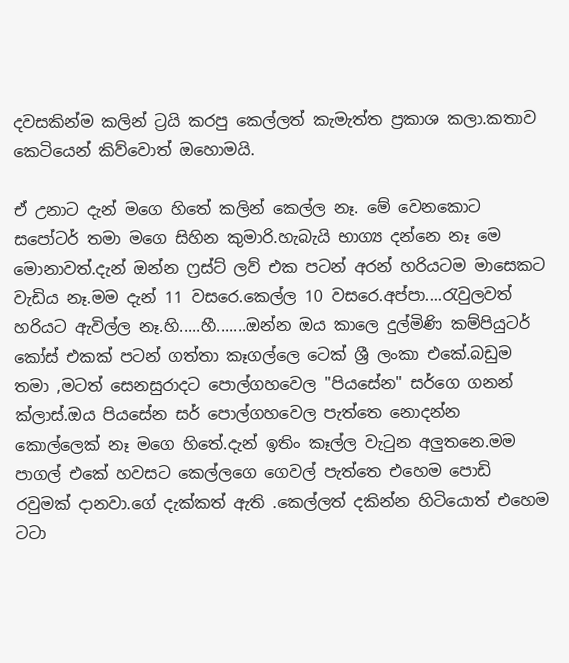දවසකින්ම කලින් ට්‍රයි කරපු කෙල්ලත් කැමැත්ත ප්‍රකාශ කලා.කතාව කෙටියෙන් කිව්වොත් ඔහොමයි.

ඒ උනාට දැන් මගෙ හිතේ කලින් කෙල්ල නෑ. මේ වෙනකොට සපෝටර් තමා මගෙ සිහින කුමාරි.හැබැයි භාග්‍ය දන්නෙ නෑ මෙ මොනාවත්.දැන් ඔන්න ෆ්‍රස්ට් ලව් එක පටන් අරන් හරියටම මාසෙකට වැඩිය නෑ.මම දැන් 11 වසරෙ.කෙල්ල 10 වසරෙ.අප්පා....රැවුලවත් හරියට ඇවිල්ල නෑ.හි.....හී.......ඔන්න ඔය කාලෙ දුල්මිණි කම්පියුටර් කෝස් එකක් පටන් ගත්තා කෑගල්ලෙ ටෙක් ශ්‍රී ලංකා එකේ.බඩුම තමා ,මටත් සෙනසුරාදට පොල්ගහවෙල "පියසේන" සර්ගෙ ගනන් ක්ලාස්.ඔය පියසේන සර් පොල්ගහවෙල පැත්තෙ නොදන්න කොල්ලෙක් නෑ මගෙ හිතේ.දැන් ඉතිං කෑල්ල වැ‍ටුන අලුතනෙ.මම පාගල් එකේ හවසට කෙල්ලගෙ ගෙවල් පැත්තෙ එහෙම පොඩි රවුමක් දානවා.ගේ දැක්කත් ඇති .කෙල්ලත් දකින්න හිටියොත් එහෙම ටටා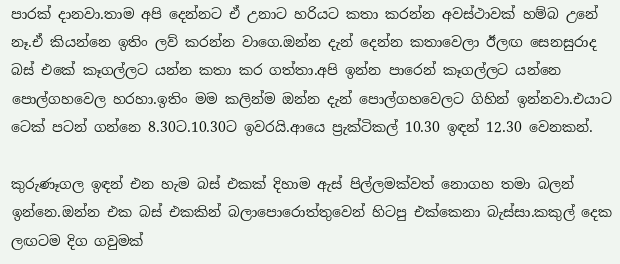පාරක් දානවා.තාම අපි දෙන්නට ඒ උනාට හරියට කතා කරන්න අවස්ථාවක් හම්බ උනේ නෑ.ඒ කියන්නෙ ඉතිං ලව් කරන්න වාගෙ.ඔන්න දැන් දෙන්න කතාවෙලා ඊලඟ සෙනසුරාද බස් එකේ කෑගල්ලට යන්න කතා කර ගත්තා.අපි ඉන්න පාරෙන් කෑගල්ලට යන්නෙ පොල්ගහවෙල හරහා.ඉතිං මම කලින්ම ඔන්න දැන් පොල්ගහවෙලට ගිහින් ඉන්නවා.එයාට ටෙක් පටන් ගන්නෙ 8.30ට.10.30ට ඉවරයි.ආයෙ ප්‍රැක්ටිකල් 10.30 ඉඳන් 12.30 වෙනකන්.

කුරුණෑගල ඉඳන් එන හැම බස් එකක් දිහාම ඇස් පිල්ලමක්වත් නොගහ තමා බලන් ඉන්නෙ.ඔන්න එක බස් එකකින් බලාපොරොත්තුවෙන් හිටපු එක්කෙනා බැස්සා.කකුල් දෙක ලඟටම දිග ගවුමක්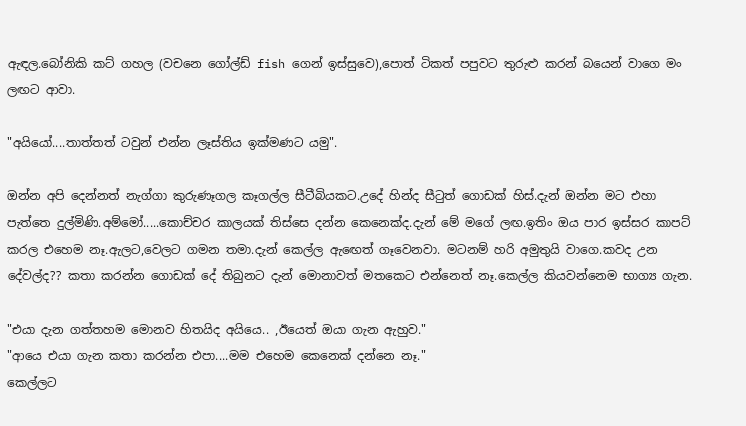ඇඳල.බෝනිකි කට් ගහල (වචනෙ ගෝල්ඩ් fish ගෙන් ඉස්සුවෙ),පොත් ටිකත් පපුවට තුරුළු කරන් බයෙන් වාගෙ මං ලඟට ආවා.

"අයියෝ....තාත්තත් ටවුන් එන්න ලෑස්තිය ඉක්මණට යමු".

ඔන්න අපි දෙන්නත් නැග්ගා කුරුණෑගල කෑගල්ල සීටීබියකට.උදේ හින්ද සී‍ටුත් ගොඩක් හිස්.දැන් ඔන්න මට එහා පැත්තෙ දුල්මිණි.අම්මෝ.....කොච්චර කාලයක් තිස්සෙ දන්න කෙනෙක්ද.දැන් මේ මගේ ලඟ.ඉතිං ඔය පාර ඉස්සර කාපට් කරල එහෙම නෑ.ඇලට,වෙලට ගමන තමා.දැන් කෙල්ල ඇ‍ඟෙත් ගෑවෙනවා. මටනම් හරි අමුතුයි වාගෙ.කවද උන දේවල්ද?? කතා කරන්න ගොඩක් දේ තිබුනට දැන් මොනාවත් මතකෙට එන්නෙත් නෑ.කෙල්ල කියවන්නෙම භාග්‍ය ගැන.

"එයා දැන ගත්තහම මොනව හිතයිද අයියෙ.. ,ඊයෙත් ඔයා ගැන ඇහුව."
"ආයෙ එයා ගැන කතා කරන්න එපා....මම එහෙම කෙනෙක් දන්නෙ නෑ."
කෙල්ලට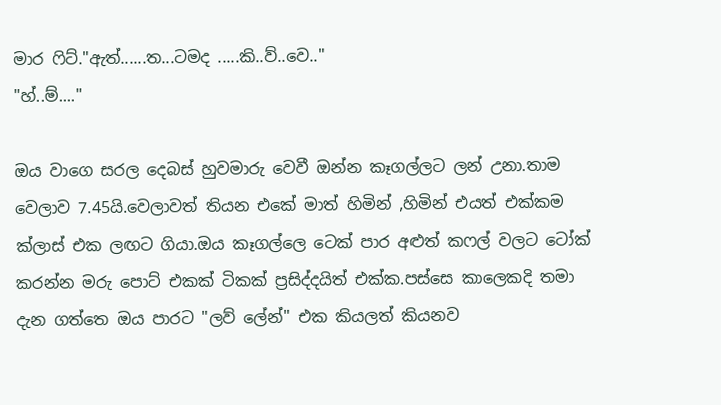මාර ‍ෆිට්."ඇත්......ත...ටමද .....කි..ව්..වෙ.."
"හ්..ම්...."

ඔය වාගෙ සරල දෙබස් හුවමාරු වෙවී ඔන්න කෑගල්ලට ලන් උනා.තාම වෙලාව 7.45යි.වෙලාවත් තියන එකේ මාත් හිමින් ,හිමින් එයත් එක්කම ක්ලාස් එක ලඟට ගියා.ඔය කෑගල්ලෙ ටෙක් පාර අළුත් කෆල් වලට ටෝක් කරන්න මරු පොට් එකක් ටිකක් ප්‍රසිද්දයිත් එක්ක.පස්සෙ කාලෙකදි තමා දැන ගත්තෙ ඔය පාරට "ලව් ලේන්" එක කියලත් කියනව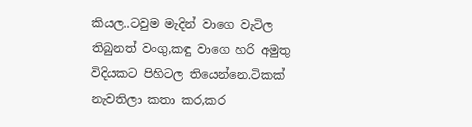කියල..ටවුම මැදින් වාගෙ වැටිල තිබුනත් වංගු,කඳු වාගෙ හරි අමුතු විදියකට පිහිටල තියෙන්නෙ.ටිකක් නැවතිලා කතා කර,කර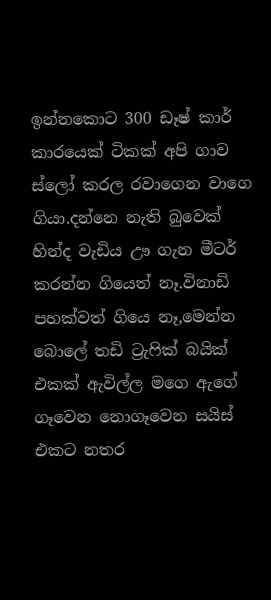ඉන්නකොට 300 ඩෑෂ් කාර් කාරයෙක් ටිකක් අපි ගාව ස්ලෝ කරල රවාගෙන වාගෙ ගියා.දන්නෙ නැති බුවෙක් හින්ද වැඩිය ඌ ගැන මීටර් කරන්න ගියෙත් නෑ.විනාඩි පහක්වත් ගියෙ නෑ,මෙන්න බොලේ තඩි ට්‍රැ‍ෆික් බයික් එකක් ඇවිල්ල මගෙ ඇගේ ගෑවෙන නොගෑවෙන සයිස් එකට නතර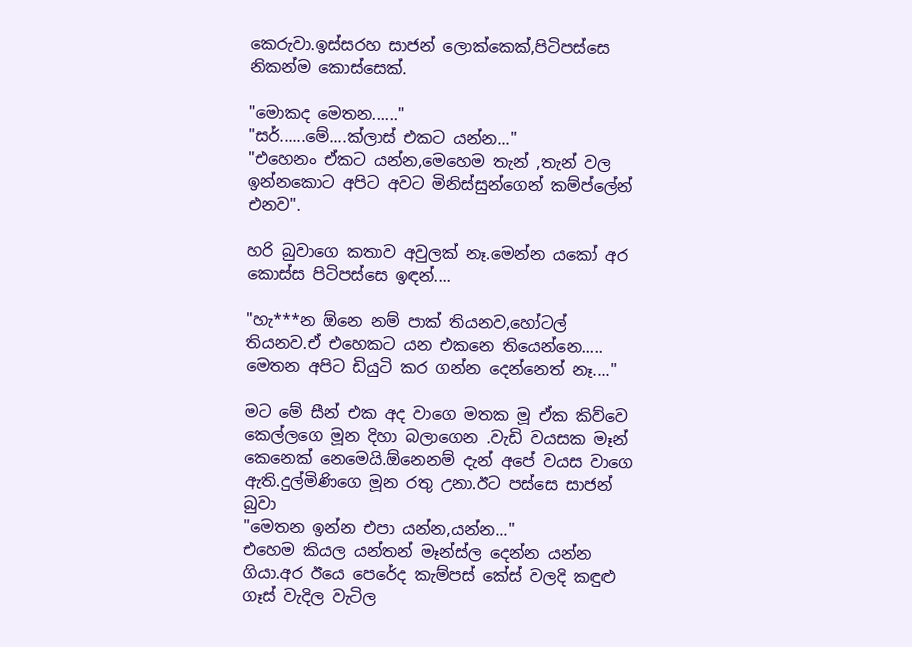කෙරුවා.ඉස්සරහ සාජන් ලොක්කෙක්,පිටිපස්සෙ නිකන්ම කොස්සෙක්.

"මොකද මෙතන......"
"සර්......මේ....ක්ලාස් එකට යන්න..."
"එහෙනං ඒකට යන්න,මෙහෙම තැන් ,තැන් වල ඉන්නකොට අපිට අවට මිනිස්සුන්ගෙන් කම්ප්ලේන් එනව".

හරි බුවාගෙ කතාව අවුලක් නෑ.මෙන්න යකෝ අර කොස්ස පිටිපස්සෙ ඉඳන්....

"හැ***න ඕනෙ නම් පාක් තියනව,හෝටල් තියනව.ඒ එහෙකට යන එකනෙ තියෙන්නෙ..... මෙතන අපිට ඩියුටි කර ගන්න දෙන්නෙත් නෑ...."

මට මේ සීන් එක අද වාගෙ මතක මූ ඒක කිව්වෙ කෙල්ලගෙ මූන දිහා බලාගෙන .වැඩි වයසක මෑන් කෙනෙක් නෙමෙයි.ඕනෙනම් දැන් අපේ වයස වාගෙ ඇති.දුල්මිණිගෙ මූන රතු උනා.ඊට පස්සෙ සාජන් බුවා
"මෙතන ඉන්න එපා යන්න,යන්න..."
එහෙම කියල යන්තන් මෑන්ස්ල දෙන්න යන්න ගියා.අර ඊයෙ පෙරේද කැම්පස් කේස් වලදි කඳුළු ගෑස් වැදිල වැටිල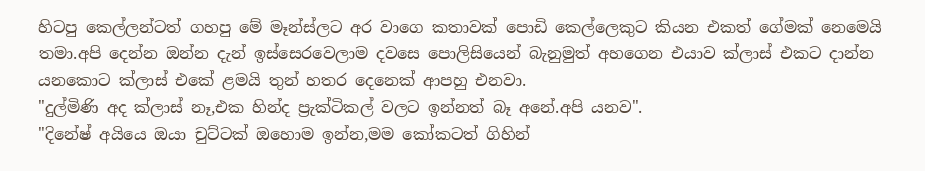හිටපු කෙල්ලන්ටත් ගහපු මේ මෑන්ස්ලට අර වාගෙ කතාවක් පොඩි කෙල්ලෙකුට කියන එකත් ගේමක් නෙමෙයි තමා.අපි දෙන්න ඔන්න දැන් ඉස්සෙරවෙලාම දවසෙ පොලිසියෙන් බැනුමුත් අහගෙන එයාව ක්ලාස් එකට දාන්න යනකොට ක්ලාස් එකේ ළමයි තුන් හතර දෙනෙක් ආපහු එනවා.
"දුල්මිණි අද ක්ලාස් නෑ,එක හින්ද ප්‍රැක්ටිකල් වලට ඉන්නත් බෑ අනේ.අපි යනව".
"දිනේෂ් අයියෙ ඔයා චුට්ටක් ඔහොම ඉන්න,මම කෝකටත් ගිහින්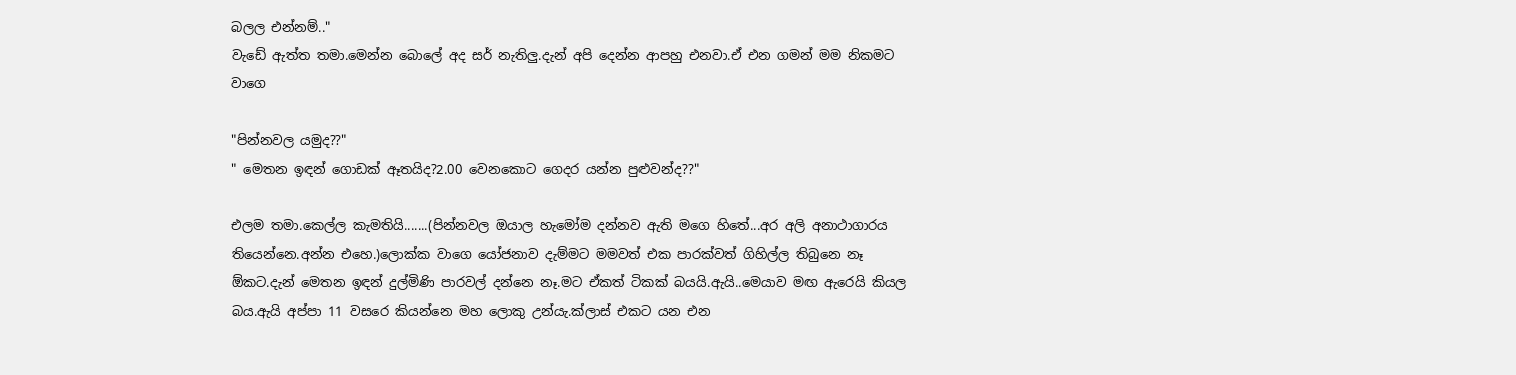බලල එන්නම්.."
වැඩේ ඇත්ත තමා.මෙන්න බොලේ අද සර් නැතිලු.දැන් අපි දෙන්න ආපහු එනවා.ඒ එන ගමන් මම නිකමට වාගෙ

"පින්නවල යමුද??"
" මෙතන ඉඳන් ගොඩක් ඈතයිද?2.00 වෙනකොට ගෙදර යන්න පුළුවන්ද??"

එලම තමා.කෙල්ල කැමතියි.......(පින්නවල ඔයාල හැමෝම දන්නව ඇති මගෙ හිතේ...අර අලි අනාථාගාරය තියෙන්නෙ.අන්න එහෙ.)ලොක්ක වාගෙ යෝජනාව දැම්මට මමවත් එක පාරක්වත් ගිහිල්ල තිබුනෙ නෑ ඕකට.දැන් මෙතන ඉඳන් දුල්මිණි පාරවල් දන්නෙ නෑ.මට ඒකත් ටිකක් බයයි.ඇයි..මෙයාව මඟ ඇරෙයි කියල බය.ඇයි අප්පා 11 වසරෙ කියන්නෙ මහ ලොකු උන්යැ.ක්ලාස් එකට යන එන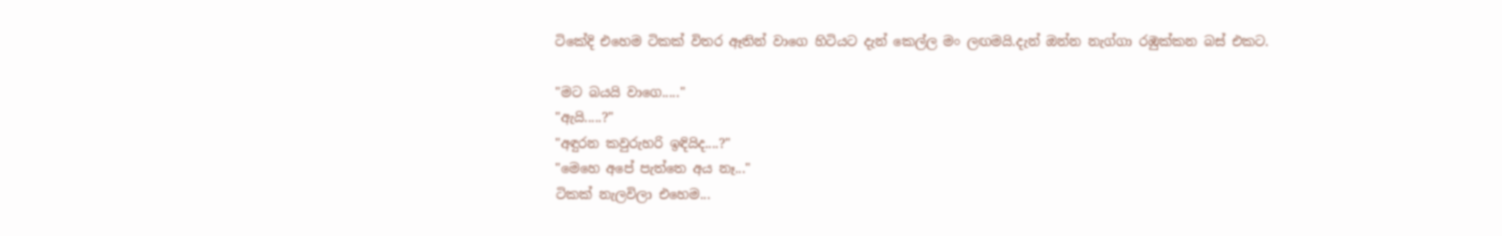ටිකේදි එහෙම ටිකක් විතර ඈතින් වාගෙ හිටියට දැන් කෙල්ල මං ලඟමයි.දැන් ඔන්න නැග්ගා රඹුක්කන බස් එකට.

"මට බයයි වාගෙ....."
"ඇයි.....?"
"අඳුරන කවුරුහරි ඉඳියිද....?"
"මෙහෙ අපේ පැත්තෙ අය නෑ..."
ටිකක් නැලවිලා එහෙම...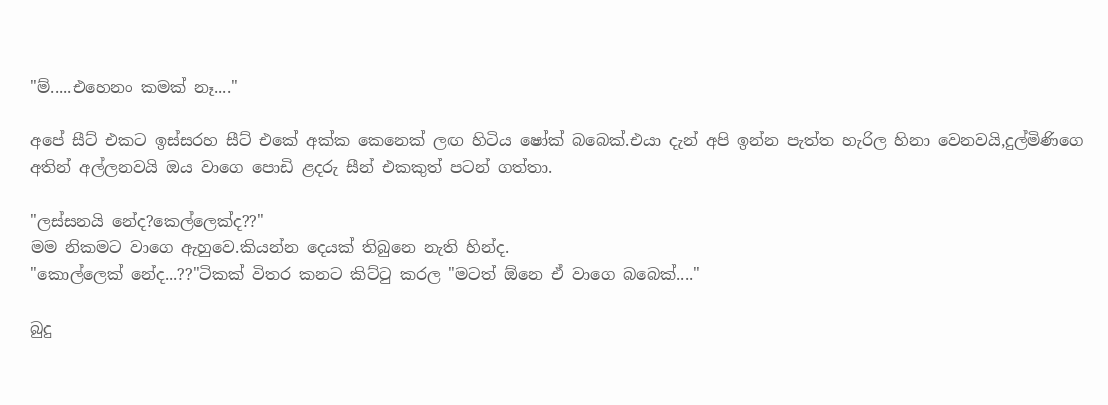"ම්.....එහෙනං කමක් නෑ...."

අපේ සීට් එකට ඉස්සරහ සීට් එකේ අක්ක කෙනෙක් ලඟ හිටිය ෂෝක් බබෙක්.එයා දැන් අපි ඉන්න පැත්ත හැරිල හිනා වෙනවයි,දුල්මිණිගෙ අතින් අල්ලනවයි ඔය වාගෙ පොඩි ළදරු සීන් එකකුත් පටන් ගත්තා.

"ලස්සනයි නේද?කෙල්ලෙක්ද??"
මම නිකමට වාගෙ ඇහුවෙ.කියන්න දෙයක් තිබුනෙ නැති හින්ද.
"කොල්ලෙක් නේද...??"ටිකක් විතර කනට කිට්‍ටු කරල "මටත් ඕනෙ ඒ වාගෙ බබෙක්...."

බුදු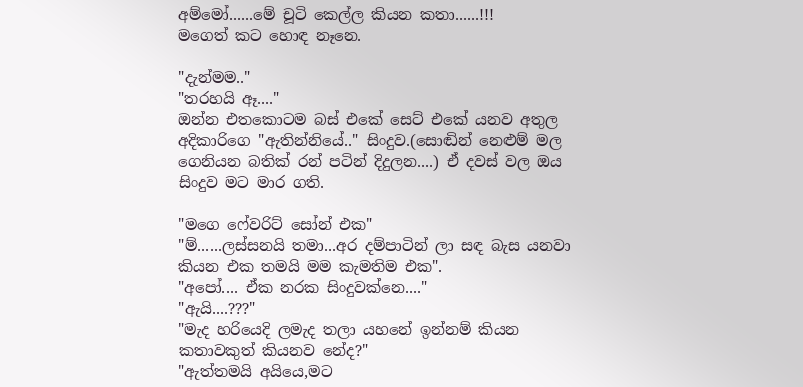අම්මෝ......මේ චූටි කෙල්ල කියන කතා......!!!
මගෙත් කට හොඳ නෑනෙ.

"දැන්මම.."
"තරහයි ඈ...."
ඔන්න එතකොටම බස් එකේ සෙට් එකේ යනව අතුල අදිකාරිගෙ "ඇතින්නියේ.." සිංදුව.(සොඬින් නෙළුම් මල ගෙනියන බතික් රන් පටින් දිදුලන....) ඒ දවස් වල ඔය සිංදුව මට මාර ගති.

"මගෙ ෆේවරිට් සෝන් එක"
"ම්......ලස්සනයි තමා...අර දම්පාටින් ලා සඳ බැස යනවා කියන එක තමයි මම කැමතිම එක".
"අපෝ.... ඒක නරක සිංදුවක්නෙ...."
"ඇයි....???"
"මැද හරියෙදි ලමැද තලා යහනේ ඉන්නම් කියන කතාවකුත් කියනව නේද?"
"ඇත්තමයි අයියෙ,මට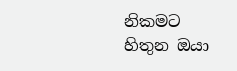නිකමට හිතුන ඔයා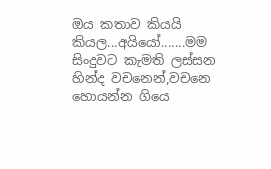ඔය කතාව කියයි කියල...අයියෝ.......මම සිංදුවට කැමති ලස්සන හින්ද වචනෙන්,වචනෙ හොයන්න ගියෙ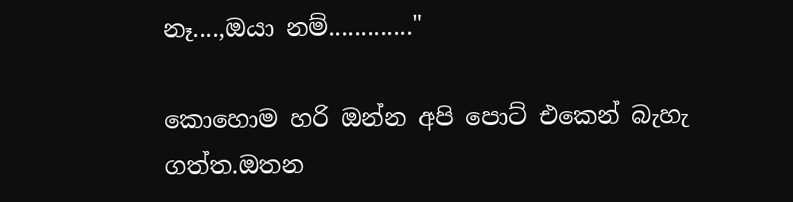නෑ....,ඔයා නම්............."

කොහොම හරි ඔන්න අපි පොට් එකෙන් බැහැ ගත්ත.ඔතන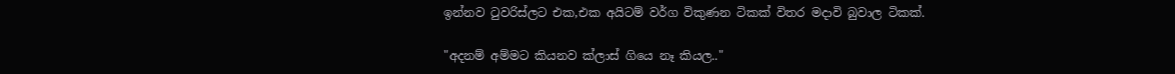ඉන්නව ‍ටුවරිස්ලට එක,එක අයිටම් වර්ග විකුණන ටිකක් විතර මදාවි බුවාල ටිකක්.

"අදනම් අම්මට කියනව ක්ලාස් ගියෙ නෑ කියල.."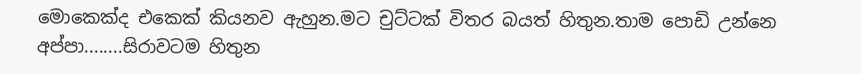මොකෙක්ද එකෙක් කියනව ඇහුන.මට චුට්ටක් විතර බයත් හිතුන.තාම පොඩි උන්නෙ අප්පා........සිරාවටම හිතුන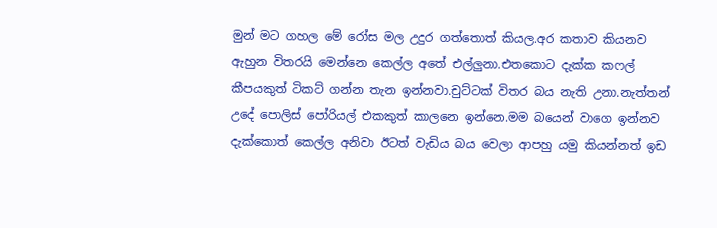මුන් මට ගහල මේ රෝස මල උදුර ගත්තොත් කියල.අර කතාව කියනව ඇහුන විතරයි මෙන්නෙ කෙල්ල අතේ එල්ලුනා.එතකොට දැක්ක කෆල් කීපයකුත් ටිකට් ගන්න තැන ඉන්නවා.චුට්ටක් විතර බය නැති උනා.නැත්තන් උදේ පොලිස් පෝරියල් එකකුත් කාලනෙ ඉන්නෙ.මම බයෙන් වාගෙ ඉන්නව දැක්කොත් කෙල්ල අනිවා ඊටත් වැඩිය බය වෙලා ආපහු යමු කියන්නත් ඉඩ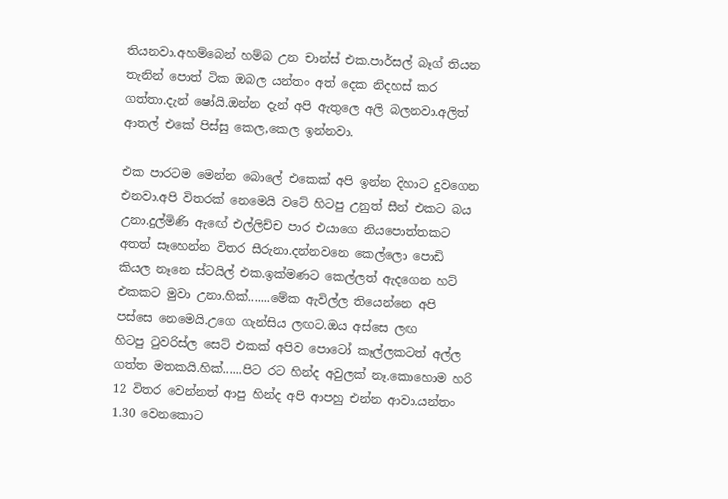තියනවා.අහම්බෙන් හම්බ උන චාන්ස් එක.පාර්සල් බෑග් තියන තැනින් පොත් ටික ඔබල යන්තං අත් දෙක නිදහස් කර ගත්තා.දැන් ෂෝයි.ඔන්න දැන් අපි ඇතුලෙ අලි බලනවා.අලිත් ආතල් එකේ පිස්සු කෙල,කෙල ඉන්නවා.

එක පාරටම මෙන්න බොලේ එකෙක් අපි ඉන්න දිහාට දුවගෙන එනවා.අපි විතරක් නෙමෙයි වටේ හිටපු උනුත් සීන් එකට බය උනා.දුල්මිණි ඇඟේ එල්ලිච්ච පාර එයාගෙ නියපොත්තකට අතත් සෑහෙන්න විතර සීරුනා.දන්නවනෙ කෙල්ලො පොඩි කියල නෑනෙ ස්ටයිල් එක.ඉක්මණට කෙල්ලත් ඇදගෙන හට් එකකට මුවා උනා.හික්.......මේක ඇවිල්ල තියෙන්නෙ අපි පස්සෙ නෙමෙයි.උගෙ ගැන්සිය ලඟට.ඔය අස්සෙ ලඟ හිටපු ‍ටුවරිස්ල සෙට් එකක් අපිව පොටෝ කෑල්ලකටත් අල්ල ගත්ත මතකයි.හික්......පිට රට හින්ද අවුලක් නෑ.කොහොම හරි 12 විතර වෙන්නත් ආපු හින්ද අපි ආපහු එන්න ආවා.යන්තං 1.30 වෙනකොට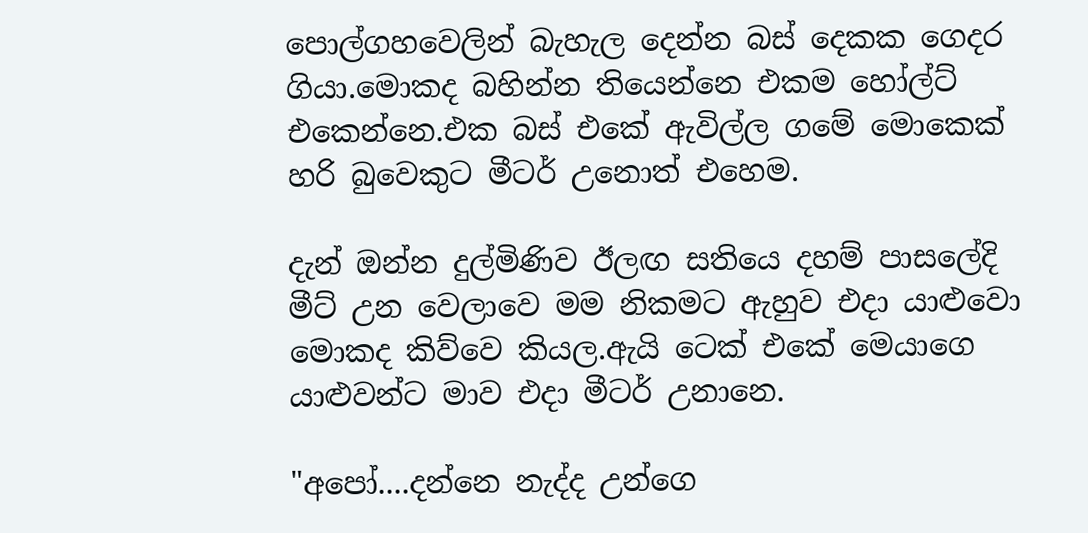පොල්ගහවෙලින් බැහැල දෙන්න බස් දෙකක ගෙදර ගියා.මොකද බහින්න තියෙන්නෙ එකම හෝල්ට් එකෙන්නෙ.එක බස් එකේ ඇවිල්ල ගමේ මොකෙක් හරි බුවෙකුට මීටර් උනොත් එහෙම.

දැන් ඔන්න දුල්මිණිව ඊලඟ සතියෙ දහම් පාසලේදි මීට් උන වෙලාවෙ මම නිකමට ඇහුව එදා යාළුවො මොකද කිව්වෙ කියල.ඇයි ටෙක් එකේ මෙයාගෙ යාළුවන්ට මාව එදා මීටර් උනානෙ.

"අපෝ....දන්නෙ නැද්ද උන්ගෙ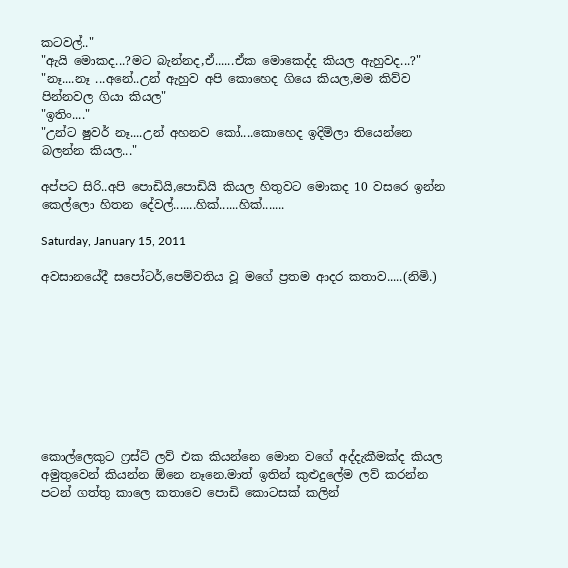කටවල්.."
"ඇයි මොකද...?මට බැන්නද,ඒ......ඒක මොකෙද්ද කියල ඇහුවද...?"
"නෑ....නෑ ...අනේ..උන් ඇහුව අපි කොහෙද ගියෙ කියල,මම කිව්ව පින්නවල ගියා කියල"
"ඉතිං...."
"උන්ට ෂුවර් නෑ....උන් අහනව කෝ....කොහෙද ඉදිමිලා තියෙන්නෙ බලන්න කියල..."

අප්පට සිරි..අපි පොඩියි,පොඩියි කියල හිතුවට මොකද 10 වසරෙ ඉන්න කෙල්ලො හිතන දේවල්.......හික්......හික්.......

Saturday, January 15, 2011

අවසානයේදී සපෝටර්,පෙම්වතිය වූ මගේ ප්‍රතම ආදර කතාව.....(නිමි.)









කොල්ලෙකුට ෆ්‍රස්ට් ලව් එක කියන්නෙ මොන වගේ අද්දැකීමක්ද කියල අමුතුවෙන් කියන්න ඕනෙ නෑනෙ.මාත් ඉතින් කුළුදුලේම ලව් කරන්න පටන් ගත්තු කාලෙ කතාවෙ පොඩි කොටසක් කලින්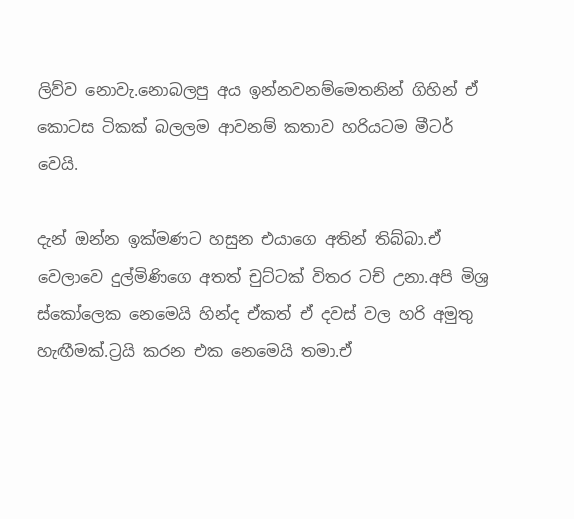ලිව්ව නොවැ.නොබලපු අය ඉන්නවනම්මෙතනින් ගිහින් ඒ කොටස ටිකක් බලලම ආවනම් කතාව හරියටම මීටර් වෙයි.

දැන් ඔන්න ඉක්මණට හසුන එයාගෙ අතින් තිබ්බා.ඒ වෙලාවෙ දුල්මිණිගෙ අතත් චුට්ටක් විතර ටච් උනා.අපි මිශ්‍ර ස්කෝලෙක නෙමෙයි හින්ද ඒකත් ඒ දවස් වල හරි අමුතු හැඟීමක්.ට්‍රයි කරන එක නෙමෙයි තමා.ඒ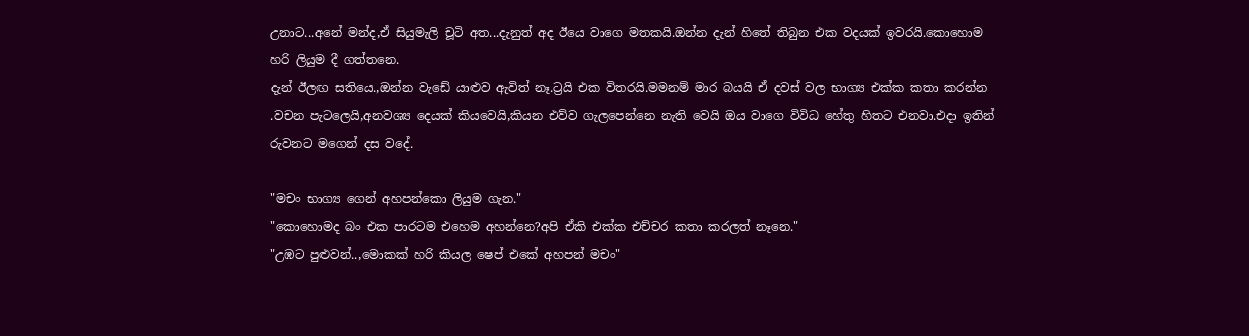උනාට...අනේ මන්ද,ඒ සියුමැලි චූටි අත...දැනුත් අද ඊයෙ වාගෙ මතකයි.ඔන්න දැන් හිතේ තිබුන එක වදයක් ඉවරයි.කොහොම හරි ලියුම දී ගත්තනෙ.
දැන් ඊලඟ සතියෙ.,ඔන්න වැඩේ යාළුව ඇවිත් නෑ.ට්‍රයි එක විතරයි.මමනම් මාර බයයි ඒ දවස් වල භාග්‍ය එක්ක කතා කරන්න .වචන පැටලෙයි,අනවශ්‍ය දෙයක් කියවෙයි,කියන එව්ව ගැලපෙන්නෙ නැති වෙයි ඔය වාගෙ විවිධ හේතු හිතට එනවා.එදා ඉතින් රුවනට මගෙන් දස වදේ.

"මචං භාග්‍ය ගෙන් අහපන්කො ලියුම ගැන."
"කොහොමද බං එක පාරටම එහෙම අහන්නෙ?අපි ඒකි එක්ක එච්චර කතා කරලත් නෑනෙ."
"උඹට පුළුවන්..,මොකක් හරි කියල ෂෙප් එකේ අහපන් මචං"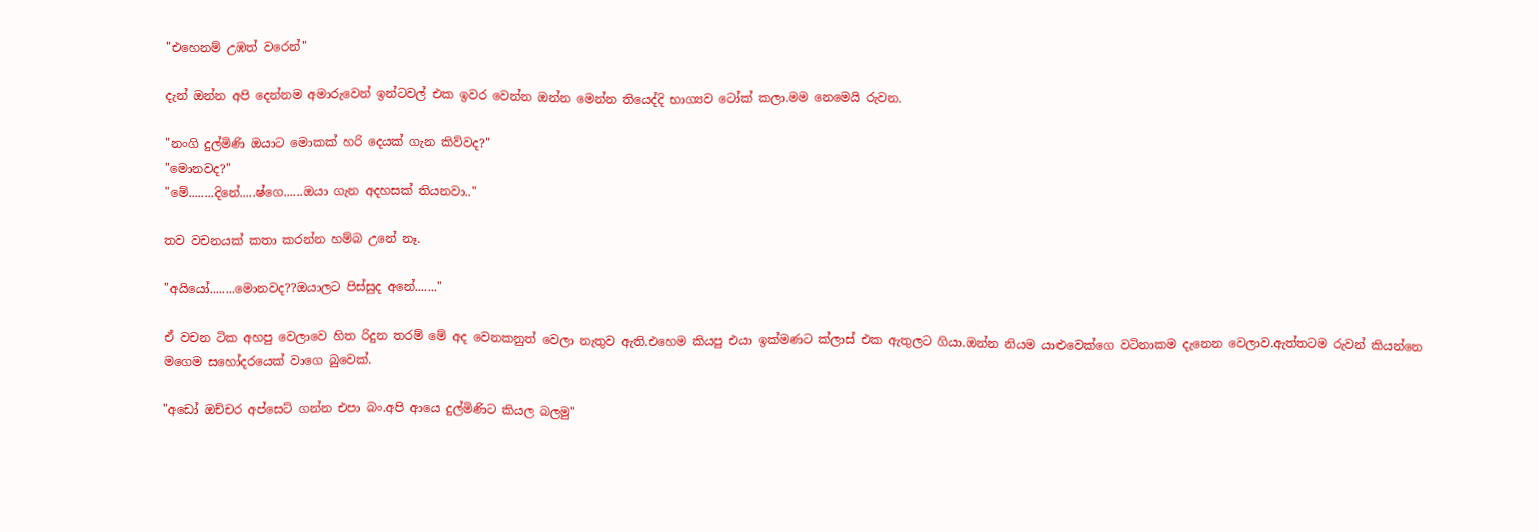"එහෙනම් උඹත් වරෙන්"

දැන් ඔන්න අපි දෙන්නම අමාරුවෙන් ඉන්ටවල් එක ඉවර වෙන්න ඔන්න මෙන්න තියෙද්දි භාග්‍යව ටෝක් කලා.මම නෙමෙයි රුවන.

"නංගි දුල්මිණි ඔයාට මොකක් හරි දෙයක් ගැන කිව්වද?"
"මොනවද?"
"මේ........දිනේ.....ෂ්ගෙ......ඔයා ගැන අදහසක් තියනවා.."

තව වචනයක් කතා කරන්න හම්බ උනේ නෑ.

"අයියෝ........මොනවද??ඔයාලට පිස්සුද අනේ......."

ඒ වචන ටික අහපු වෙලාවෙ හිත රිදුන තරම් මේ අද වෙනකනුත් වෙලා නැතුව ඇති.එහෙම කියපු එයා ඉක්මණට ක්ලාස් එක ඇතුලට ගියා.ඔන්න නියම යාළුවෙක්ගෙ වටිනාකම දැනෙන වෙලාව.ඇත්තටම රුවන් කියන්නෙ මගෙම සහෝදරයෙක් වාගෙ බුවෙක්.

"අඩෝ ඔච්චර අප්සෙට් ගන්න එපා බං.අපි ආයෙ දුල්මිණිට කියල බලමු"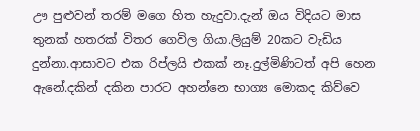ඌ පුළුවන් තරම් මගෙ හිත හැදුවා.දැන් ඔය විදියට මාස තුනක් හතරක් විතර ගෙවිල ගියා.ලියුම් 20කට වැඩිය දුන්නා.ආසාවට එක රිප්ලයි එකක් නෑ.දුල්මිණිටත් අපි හෙන ඇනේ.දකින් දකින පාරට අහන්නෙ භාග්‍ය මොකද කිව්වෙ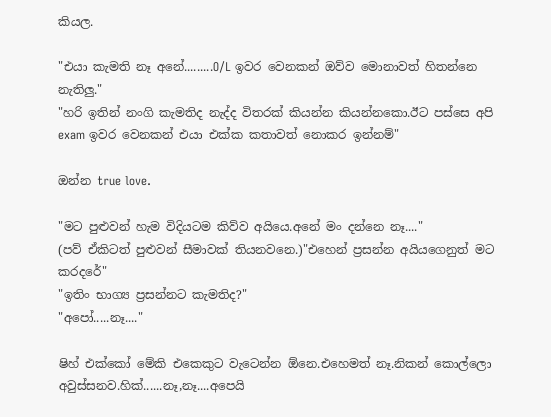කියල.

"එයා කැමති නෑ අනේ.........O/L ඉවර වෙනකන් ඔව්ව මොනාවත් හිතන්නෙ නැතිලු."
"හරි ඉතින් නංගි කැමතිද නැද්ද විතරක් කියන්න කියන්නකො.ඊට පස්සෙ අපි exam ඉවර වෙනකන් එයා එක්ක කතාවත් නොකර ඉන්නම්"

ඔන්න true love.

"මට පුළුවන් හැම විදියටම කිව්ව අයියෙ.අනේ මං දන්නෙ නෑ...."
(පව් ඒකිටත් පුළුවන් සීමාවක් තියනවනෙ.)"එහෙන් ප්‍රසන්න අයියගෙනුත් මට කරදරේ"
"ඉතිං භාග්‍ය ප්‍රසන්නට කැමතිද?"
"අපෝ.....නෑ...."

ෂිහ් එක්කෝ මේකි එකෙකුට වැටෙන්න ඕනෙ.එහෙමත් නෑ.නිකන් කොල්ලො අවුස්සනව.හික්......නෑ,නෑ....අපෙයි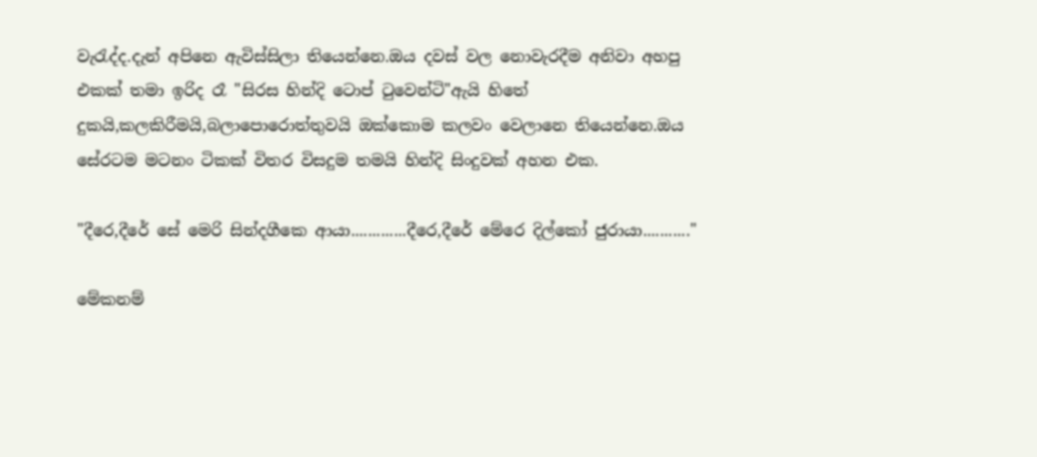වැ‍රැද්ද.දැන් අපිනෙ ඇවිස්සිලා තියෙන්නෙ.ඔය දවස් වල නොවැරදීම අනිවා අහපු එකක් තමා ඉරිද රෑ "සිරස හින්දි ටොප් ‍ටුවෙන්ටි"ඇයි හිතේ දුකයි,කලකිරීමයි,බලාපොරොත්තුවයි ඔක්කොම කලවං වෙලානෙ තියෙන්නෙ.ඔය සේරටම මටනං ටිකක් විතර විසදුම තමයි හින්දි සිංදුවක් අහන එක.

"දීරෙ,දීරේ සේ මෙරි සින්දගීකෙ ආයා.............දීරෙ,දීරේ මේරෙ දිල්කෝ ජුරායා..........."

මේකනම්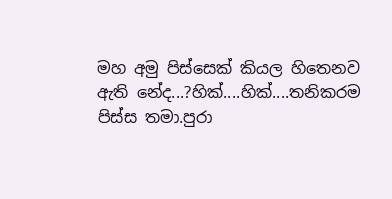මහ අමු පිස්සෙක් කියල හිතෙනව ඇති නේද...?හික්....හික්....තනිකරම පිස්ස තමා.පුරා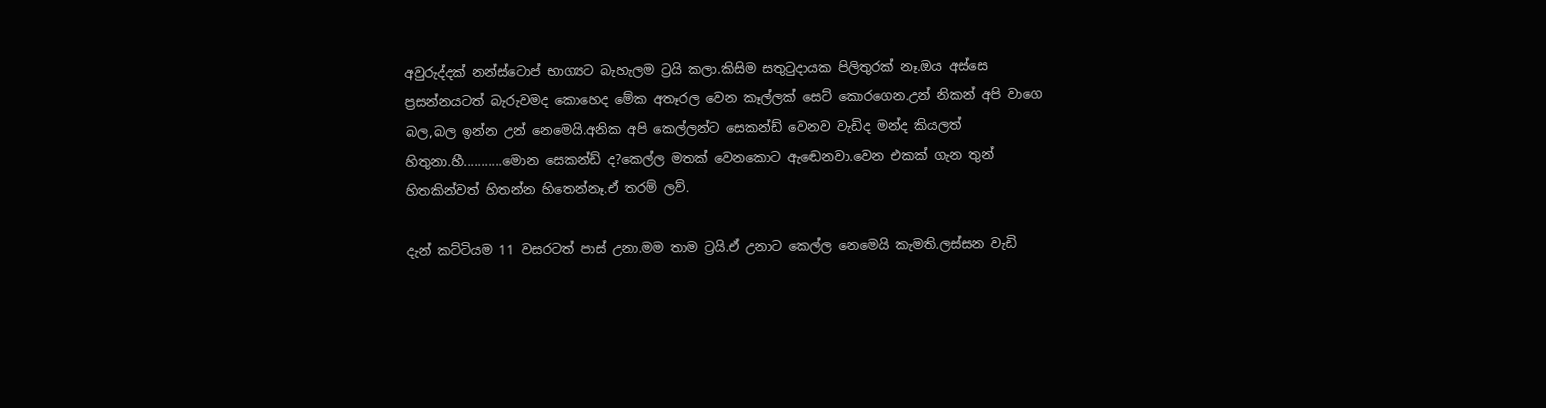අවුරුද්දක් නන්ස්ටොප් භාග්‍යට බැහැලම ට්‍රයි කලා.කිසිම සතු‍ටුදායක පිලිතුරක් නෑ.ඔය අස්සෙ ප්‍රසන්නයටත් බැරුවමද කොහෙද මේක අතෑරල වෙන කෑල්ලක් සෙට් කොරගෙන.උන් නිකන් අපි වාගෙ බල,බල ඉන්න උන් නෙමෙයි.අනික අපි කෙල්ලන්ට සෙකන්ඩ් වෙනව වැඩිද මන්ද කියලත් හිතුනා.හී...........මොන සෙකන්ඩ් ද?කෙල්ල මතක් වෙනකොට ඇඬෙනවා.වෙන එකක් ගැන තුන් හිතකින්වත් හිතන්න හිතෙන්නෑ.ඒ තරම් ලව්.

දැන් කට්ටියම 11 වසරටත් පාස් උනා.මම තාම ට්‍රයි.ඒ උනාට කෙල්ල නෙමෙයි කැමති.ලස්සන වැඩි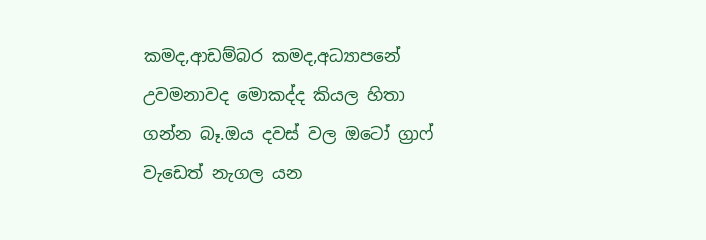කමද,ආඩම්බර කමද,අධ්‍යාපනේ උවමනාවද මොකද්ද කියල හිතා ගන්න බෑ.ඔය දවස් වල ඔටෝ ග්‍රාෆ් වැඩෙත් නැගල යන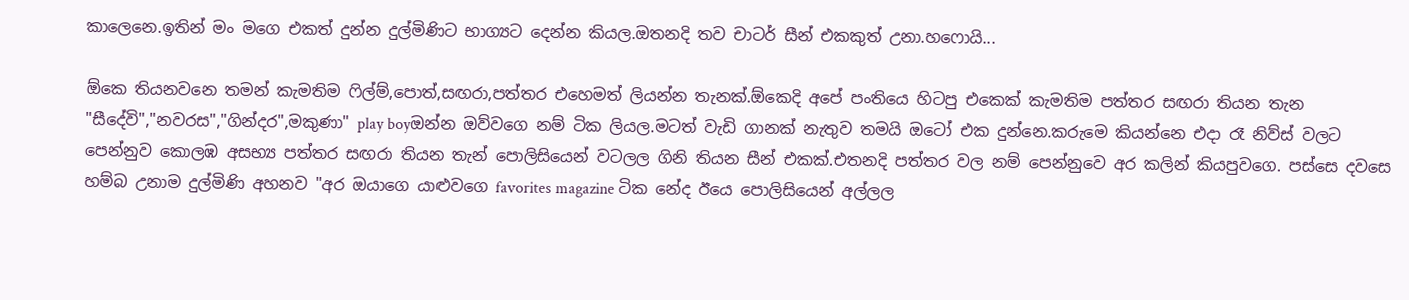කාලෙනෙ.ඉතින් මං මගෙ එකත් දුන්න දුල්මිණිට භාග්‍යට දෙන්න කියල.ඔතනදි තව චාටර් සීන් එකකුත් උනා.හෆොයි...

ඕකෙ තියනවනෙ තමන් කැමතිම ‍ෆිල්ම්,පොත්,සඟරා,පත්තර එහෙමත් ලියන්න තැනක්.ඕකෙදි අපේ පංතියෙ හිටපු එකෙක් කැමතිම පත්තර සඟරා තියන තැන "සීදේවි","නවරස","ගින්දර",මකුණා" play boyඔන්න ඔව්වගෙ නම් ටික ලියල.මටත් වැඩි ගානක් නැතුව තමයි ඔටෝ එක දුන්නෙ.කරුමෙ කියන්නෙ එදා රෑ නිව්ස් වලට පෙන්නුව කොලඹ අසභ්‍ය පත්තර සඟරා තියන තැන් පොලිසියෙන් වටලල ගිනි තියන සීන් එකක්.එතනදි පත්තර වල නම් පෙන්නුවෙ අර කලින් කියපුවගෙ. පස්සෙ දවසෙ හම්බ උනාම දුල්මිණි අහනව "අර ඔයාගෙ යාළුවගෙ favorites magazine ටික නේද ඊයෙ පොලිසියෙන් අල්ලල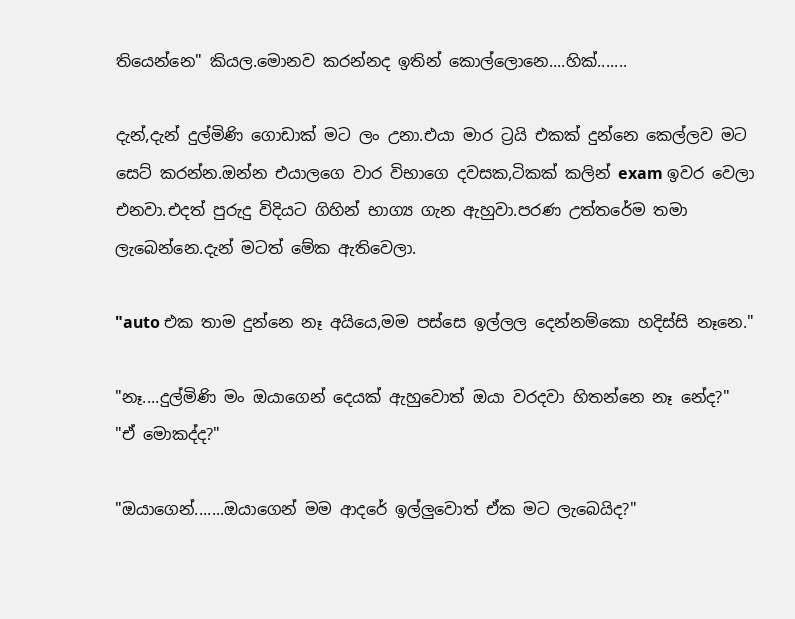තියෙන්නෙ" කියල.මොනව කරන්නද ඉතින් කොල්ලොනෙ....හික්.......

දැන්,දැන් දුල්මිණි ගොඩාක් මට ලං උනා.එයා මාර ට්‍රයි එකක් දුන්නෙ කෙල්ලව මට සෙට් කරන්න.ඔන්න එයාලගෙ වාර විභාගෙ දවසක,ටිකක් කලින් exam ඉවර වෙලා එනවා.එදත් පුරුදු විදියට ගිහින් භාග්‍ය ගැන ඇහුවා.පරණ උත්තරේම තමා ලැබෙන්නෙ.දැන් මටත් මේක ඇතිවෙලා.

"auto එක තාම දුන්නෙ නෑ අයියෙ,මම පස්සෙ ඉල්ලල දෙන්නම්කො හදිස්සි නෑනෙ."

"නෑ....දුල්මිණි මං ඔයාගෙන් දෙයක් ඇහුවොත් ඔයා වරදවා හිතන්නෙ නෑ නේද?"
"ඒ මොකද්ද?"

"ඔයාගෙන්.......ඔයාගෙන් මම ආදරේ ඉල්ලුවොත් ඒක මට ලැබෙයිද?"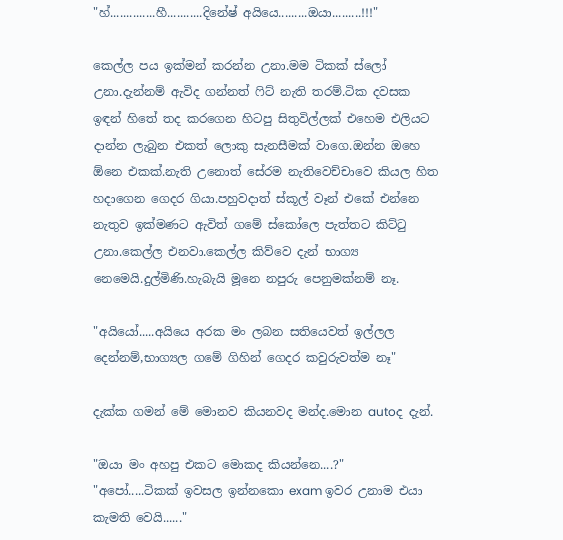"හ්..............හී...........දිනේෂ් අයියෙ.........ඔයා.........!!!"

කෙල්ල පය ඉක්මන් කරන්න උනා.මම ටිකක් ස්ලෝ උනා.දැන්නම් ඇවිද ගන්නත් ‍ෆිට් නැති තරම්.ටික දවසක ඉඳන් හිතේ තද කරගෙන හිටපු සිතුවිල්ලක් එහෙම එලියට දාන්න ලැබුන එකත් ලොකු සැනසීමක් වාගෙ.ඔන්න ඔහෙ ඕනෙ එකක්.නැති උනොත් සේරම නැතිවෙච්චාවෙ කියල හිත හදාගෙන ගෙදර ගියා.පහුවදාත් ස්කූල් වෑන් එකේ එන්නෙ නැතුව ඉක්මණට ඇවිත් ගමේ ස්කෝලෙ පැත්තට කිට්‍ටු උනා.කෙල්ල එනවා.කෙල්ල කිව්වෙ දැන් භාග්‍ය නෙමෙයි.දුල්මිණි.හැබැයි මූනෙ නපුරු පෙනුමක්නම් නෑ.

"අයියෝ.....අයියෙ අරක මං ලබන සතියෙවත් ඉල්ලල දෙන්නම්,භාග්‍යල ගමේ ගිහින් ගෙදර කවුරුවත්ම නෑ"

දැක්ක ගමන් මේ මොනව කියනවද මන්ද.මොන autoද දැන්.

"ඔයා මං අහපු එකට මොකද කියන්නෙ....?"
"අපෝ.....ටිකක් ඉවසල ඉන්නකො exam ඉවර උනාම එයා කැමති වෙයි......"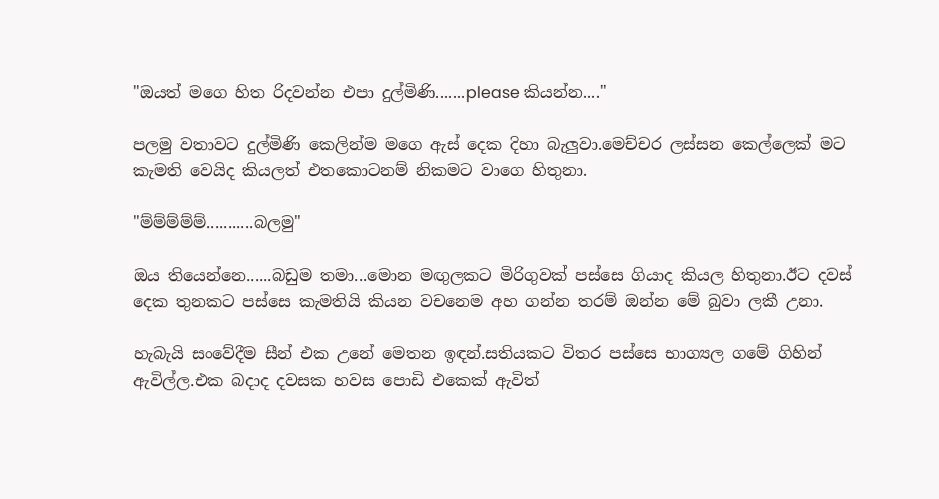"ඔයත් මගෙ හිත රිදවන්න එපා දුල්මිණි.......please කියන්න...."

පලමු වතාවට දුල්මිණි කෙලින්ම මගෙ ඇස් දෙක දිහා බැලුවා.මෙච්චර ලස්සන කෙල්ලෙක් මට කැමති වෙයිද කියලත් එතකොටනම් නිකමට වාගෙ හිතුනා.

"ම්ම්ම්ම්ම්...........බලමු"

ඔය තියෙන්නෙ......බඩුම තමා...මොන මඟුලකට මිරිගුවක් පස්සෙ ගියාද කියල හිතුනා.ඊට දවස් දෙක තුනකට පස්සෙ කැමතියි කියන වචනෙම අහ ගන්න තරම් ඔන්න මේ බුවා ලකී උනා.

හැබැයි සංවේදීම සීන් එක උනේ මෙතන ඉඳන්.සතියකට විතර පස්සෙ භාග්‍යල ගමේ ගිහින් ඇවිල්ල.එක බදාද දවසක හවස පොඩි එකෙක් ඇවිත්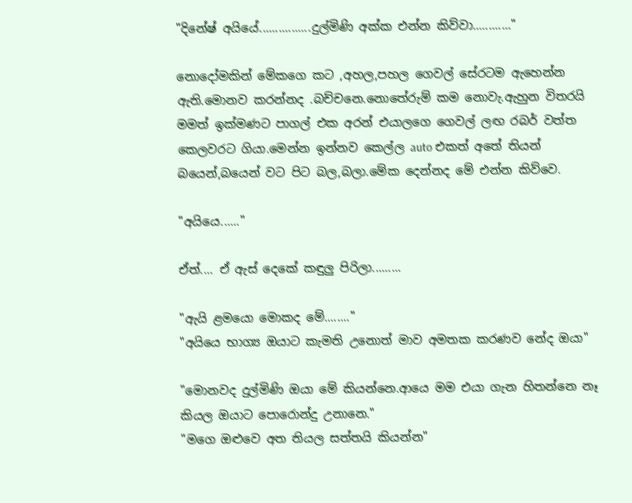"දිනේෂ් අයියේ................දුල්මිණි අක්ක එන්න කිව්වා............"

නොදෝමකින් මේකගෙ කට ,අහල,පහල ගෙවල් සේරටම ඇහෙන්න ඇති.මොනව කරන්නද .බච්චනෙ.නොතේරුම් කම නොවැ.ඇහුන විතරයි මමත් ඉක්මණට පාගල් එක අරන් එයාලගෙ ගෙවල් ලඟ රබර් වත්ත කෙලවරට ගියා.මෙන්න ඉන්නව කෙල්ල auto එකත් අතේ තියන් බයෙන්,බයෙන් වට පිට බල,බලා.මේක දෙන්නද මේ එන්න කිව්වෙ.

"අයියෙ......"

ඒත්.... ඒ ඇස් දෙකේ කඳුලු පිරිලා.........

"ඇයි ළමයො මොකද මේ........"
"අයියෙ භාග්‍ය ඔයාට කැමති උනොත් මාව අමතක කරණව නේද ඔයා"

"මොනවද දුල්මිණි ඔයා මේ කියන්නෙ.ආයෙ මම එයා ගැන හිතන්නෙ නෑ කියල ඔයාට පොරොන්දු උනානෙ."
"මගෙ ඔළුවෙ අත තියල සත්තයි කියන්න"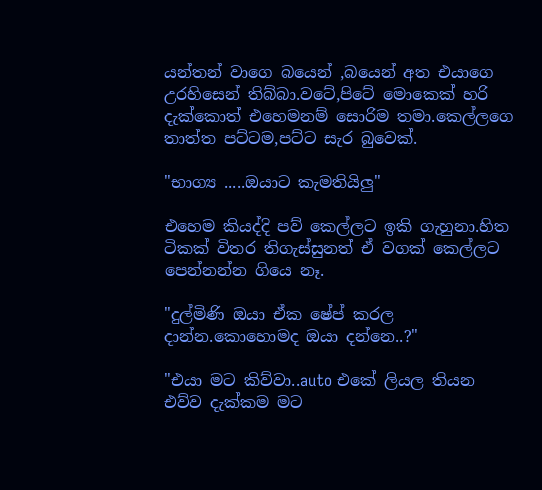යන්තන් වාගෙ බයෙන් ,බයෙන් අත එයාගෙ උරහිසෙන් තිබ්බා.වටේ,පිටේ මොකෙක් හරි දැක්කොත් එහෙමනම් සොරිම තමා.කෙල්ලගෙ තාත්ත පට්ටම,පට්ට සැර බුවෙක්.

"භාග්‍ය .....ඔයාට කැමතියිලු"

එහෙම කියද්දි පව් කෙල්ලට ඉකි ගැහුනා.හිත ටිකක් විතර තිගැස්සුනත් ඒ වගක් කෙල්ලට පෙන්නන්න ගියෙ නෑ.

"දුල්මිණි ඔයා ඒක ෂේප් කරල දාන්න.කොහොමද ඔයා දන්නෙ..?"

"එයා මට කිව්වා..auto එකේ ලියල තියන එව්ව දැක්කම මට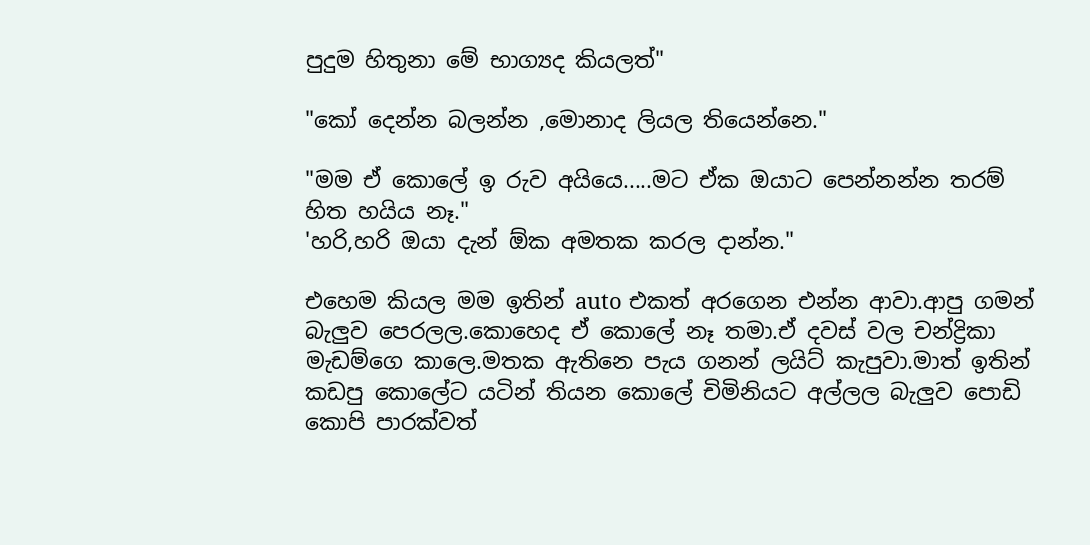පුදුම හිතුනා මේ භාග්‍යද කියලත්"

"කෝ දෙන්න බලන්න ,මොනාද ලියල තියෙන්නෙ."

"මම ඒ කොලේ ඉ රුව අයියෙ.....මට ඒක ඔයාට පෙන්නන්න තරම් හිත හයිය නෑ."
'හරි,හරි ඔයා දැන් ඕක අමතක කරල දාන්න."

එහෙම කියල මම ඉතින් auto එකත් අරගෙන එන්න ආවා.ආපු ගමන් බැලුව පෙරලල.කොහෙද ඒ කොලේ නෑ තමා.ඒ දවස් වල චන්ද්‍රිකා මැඩම්ගෙ කාලෙ.මතක ඇතිනෙ පැය ගනන් ලයිට් කැපුවා.මාත් ඉතින් කඩපු කොලේට යටින් තියන කොලේ චිමිනියට අල්ලල බැලුව පොඩි කොපි පාරක්වත්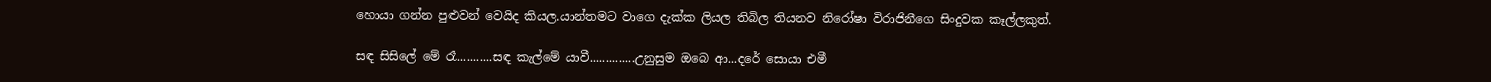හොයා ගන්න පුළුවන් වෙයිද කියල.යාන්තමට වාගෙ දැක්ක ලියල තිබිල තියනව නිරෝෂා විරාජිනීගෙ සිංදුවක කෑල්ලකුත්.

සඳ සිසිලේ මේ රෑ...........සඳ කැල්මේ යාවී..............උනුසුම ඔබෙ ආ...දරේ සොයා එමී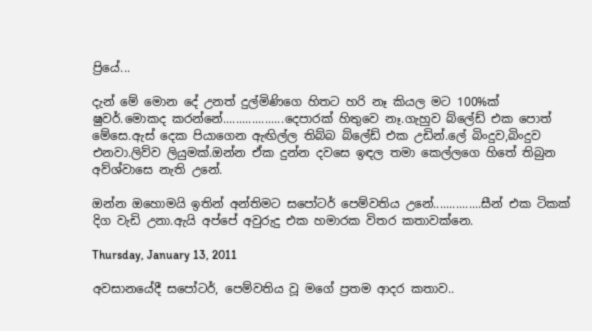ප්‍රියේ...

දැන් මේ මොන දේ උනත් දුල්මිණිගෙ හිතට හරි නෑ කියල මට 100%ක් ෂුවර්.මොකද කරන්නේ...................දෙපාරක් හිතුවෙ නෑ.ගැහුව බ්ලේඩ් එක පොත් මේසෙ.ඇස් දෙක පියාගෙන ඇඟිල්ල තිබ්බ බ්ලේඩ් එක උඩින්.ලේ බිංදුව,බිංදුව එනවා.ලිව්ව ලියුමක්.ඔන්න ඒක දුන්න දවසෙ ඉඳල තමා කෙල්ලගෙ හිතේ තිබුන අව්ශ්වාසෙ නැති උනේ.

ඔන්න ඔහොමයි ඉතින් අන්තිමට සපෝටර් පෙම්වතිය උනේ...............සීන් එක ටිකක් දිග වැඩි උනා.ඇයි අප්පේ අවුරුදු එක හමාරක විතර කතාවක්නෙ.

Thursday, January 13, 2011

අවසානයේදී සපෝටර්, පෙම්වතිය වූ මගේ ප්‍රතම ආදර කතාව..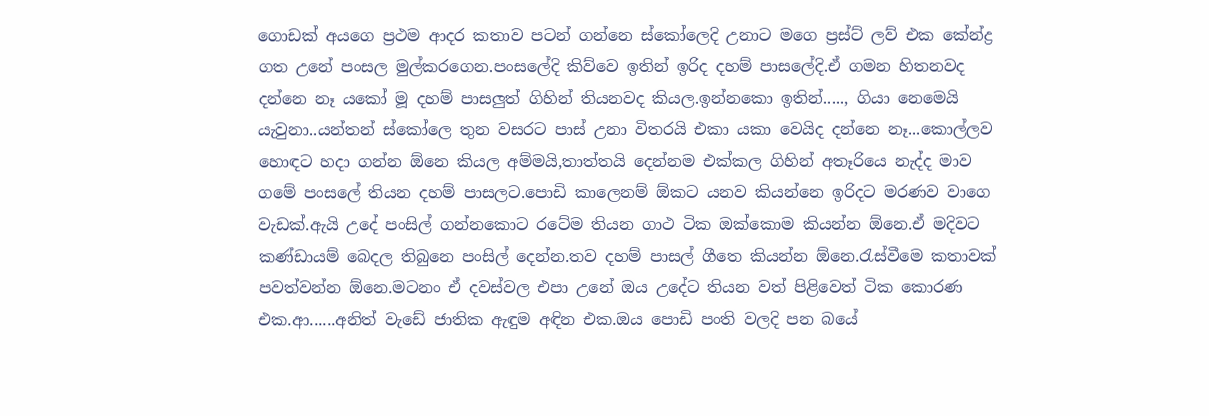ගොඩක් අයගෙ ප්‍රථම ආදර කතාව පටන් ගන්නෙ ස්කෝලෙදි උනාට මගෙ ප්‍රස්ට් ලව් එක කේන්ද්‍ර ගත උනේ පංසල මුල්කරගෙන.පංසලේදි කිව්වෙ ඉතින් ඉරිද දහම් පාසලේදි.ඒ ගමන හිතනවද දන්නෙ නෑ යකෝ මූ දහම් පාසලුත් ගිහින් තියනවද කියල.ඉන්නකො ඉතින්....., ගියා නෙමෙයි යැවුනා..යන්තන් ස්කෝලෙ තුන වසරට පාස් උනා විතරයි එකා යකා වෙයිද දන්නෙ නෑ...කොල්ලව හොඳට හදා ගන්න ඕනෙ කියල අම්මයි,තාත්තයි දෙන්නම එක්කල ගිහින් අතෑරියෙ නැද්ද මාව ගමේ පංසලේ තියන දහම් පාසලට.පොඩි කාලෙනම් ඕකට යනව කියන්නෙ ඉරිදට මරණව වාගෙ වැඩක්.ඇයි උදේ පංසිල් ගන්නකොට රටේම තියන ගාථ ටික ඔක්කොම කියන්න ඕනෙ.ඒ මදිවට කණ්ඩායම් බෙදල තිබුනෙ පංසිල් දෙන්න.තව දහම් පාසල් ගීතෙ කියන්න ඕනෙ.රැස්වීමෙ කතාවක් පවත්වන්න ඕනෙ.මටනං ඒ දවස්වල එපා උනේ ඔය උදේට තියන වත් පිළිවෙත් ටික කොරණ එක.ආ......අනිත් වැඩේ ජාතික ඇඳුම අඳින එක.ඔය පොඩි පංති වලදි පන බයේ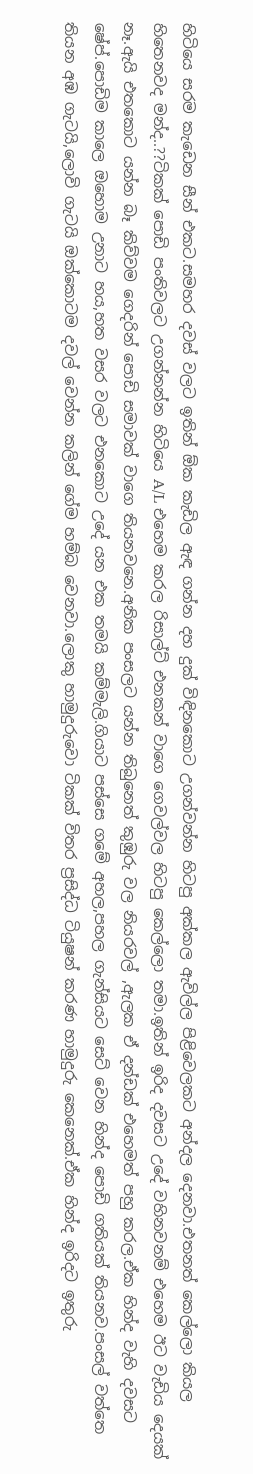හිටියෙ සරම කැඩෙන සීන් එකට.සමහර දවස් වලට ඉතින් ඕක කැඩිල ඇඳ ගන්න දහ දුක් විඳිනකොට උගන්වන්න හිටපු අක්කල ඇවිල්ල පිළිවෙලකට අන්දල දෙනවා.එතනත් කෙල්ලො කියල හිතෙනවද මන්ද..??ටිකක් පොඩි පංතිවලට උගන්නන්න හිටියෙ A/L එහෙම කරල රිසාල්ට් එනකන් වාගෙ ගෙවල්වල හිටපු කෙල්ලො තමා.ඉතින් ඉරිද දවසට උදේ වහිනවනම් එහෙම ඊට වැඩිය දෙයක් නෑ.ඇයි එතකොට යන්න බෑ කිව්වම ගෙදරින් පොඩි සමාවක් වාගෙ තියනවනෙ.අනික පංසලට යන්න තිබුනෙත් කුඹුරු වල නියරවල් ,ඇලක ඒ දන්ඩක් එහෙමත් පහු කරල.ඒක හින්ද වැහි දවසට ෂේප්.පොඩිම කාලෙ ඔහොම උනාට හය,හත වසර වලට එනකොට උදේ යන එක තමයි කම්මැලි.ගියාට පස්සෙ ගමේ අහල,පහල ගැන්සියට සෙට් වෙන හින්ද පොඩි ගතියක් තියනව.පංසල් වත්තෙ තියන අඹ ගැටයි,ලොවි ගැටයි ඔක්කොටම දවල් වෙන්න කලින් ගේම හම්බ වෙනවා.ලොකු හාමුදුරුවො ටිකක් විතර ප්‍රසිද්ධ ටියුෂන් කරණ හාමුදුරු කෙනෙක්.ඒක හින්ද ඉරිදට ඉතුරු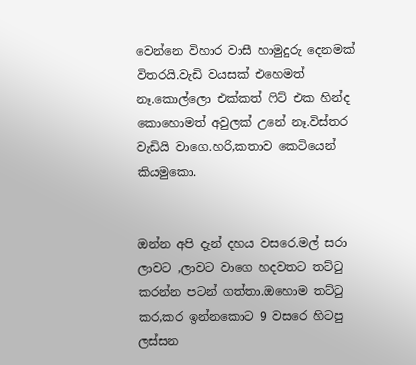වෙන්නෙ විහාර වාසී හාමුදුරු දෙනමක් විතරයි.වැඩි වයසක් එහෙමත් නෑ.කොල්ලො එක්කත් ‍ෆිට් එක හින්ද කොහොමත් අවුලක් උනේ නෑ.විස්තර වැඩියි වාගෙ.හරි,කතාව කෙටියෙන් කියමුකො.


ඔන්න අපි දැන් දහය වසරෙ.මල් සරා ලාවට ,ලාවට වාගෙ හදවතට තට්‍ටු කරන්න පටන් ගත්තා.ඔහොම තට්‍ටු කර,කර ඉන්නකොට 9 වසරෙ හිටපු ලස්සන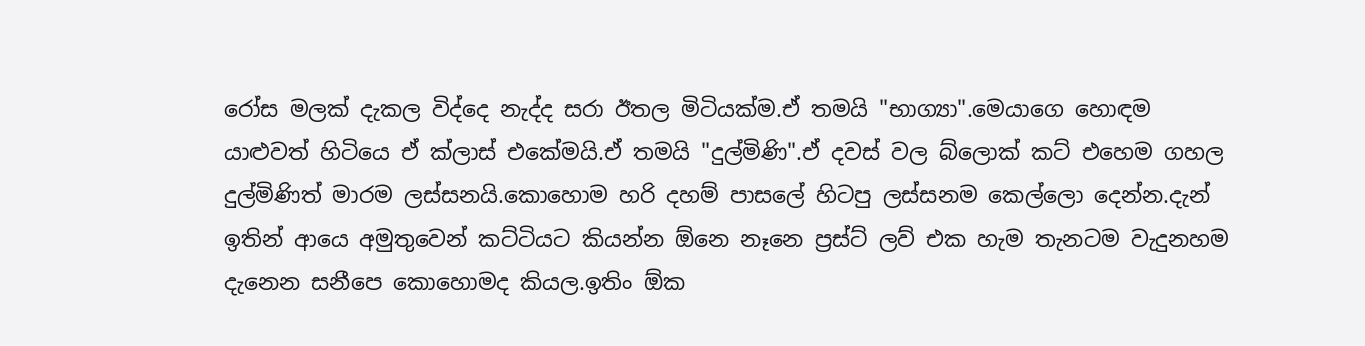රෝස මලක් දැකල විද්දෙ නැද්ද සරා ඊතල මිටියක්ම.ඒ තමයි "භාග්‍යා".මෙයාගෙ හොඳම යාළුවත් හිටියෙ ඒ ක්ලාස් එකේමයි.ඒ තමයි "දුල්මිණි".ඒ දවස් වල බ්ලොක් කට් එහෙම ගහල දුල්මිණිත් මාරම ලස්සනයි.කොහොම හරි දහම් පාසලේ හිටපු ලස්සනම කෙල්ලො දෙන්න.දැන් ඉතින් ආයෙ අමුතුවෙන් කට්ටියට කියන්න ඕනෙ නෑනෙ ප්‍රස්ට් ලව් එක හැම තැනටම වැදුනහම දැනෙන සනීපෙ කොහොමද කියල.ඉතිං ඕක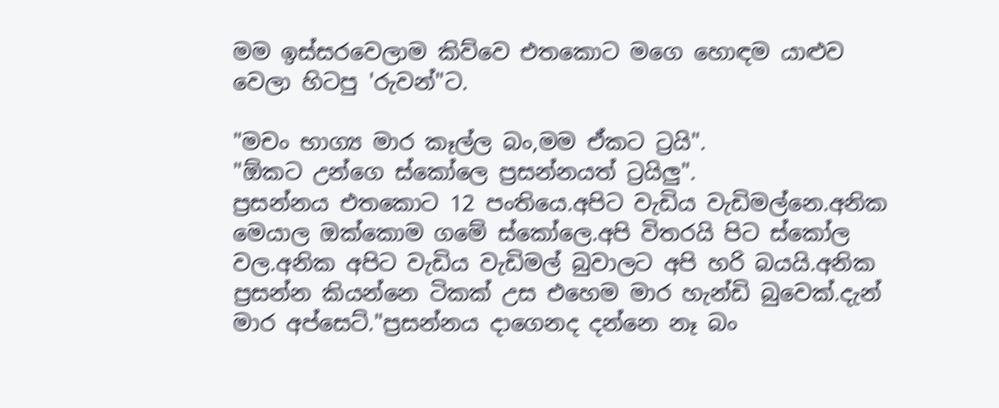මම ඉස්සරවෙලාම කිව්වෙ එතකොට මගෙ හොඳම යාළුව වෙලා හිටපු 'රුවන්"ට.

"මචං භාග්‍ය මාර කෑල්ල බං,මම ඒකට ට්‍රයි".
"ඕකට උන්ගෙ ස්කෝලෙ ප්‍රසන්නයත් ට්‍රයිලු".
ප්‍රසන්නය එතකොට 12 පංතියෙ.අපිට වැඩිය වැඩිමල්නෙ.අනික මෙයාල ඔක්කොම ගමේ ස්කෝලෙ.අපි විතරයි පිට ස්කෝල වල.අනික අපිට වැඩිය වැඩිමල් බුවාලට අපි හරි බයයි.අනික ප්‍රසන්න කියන්නෙ ටිකක් උස එහෙම මාර හැන්ඩි බුවෙක්.දැන් මාර අප්සෙට්."ප්‍රසන්නය දාගෙනද දන්නෙ නෑ බං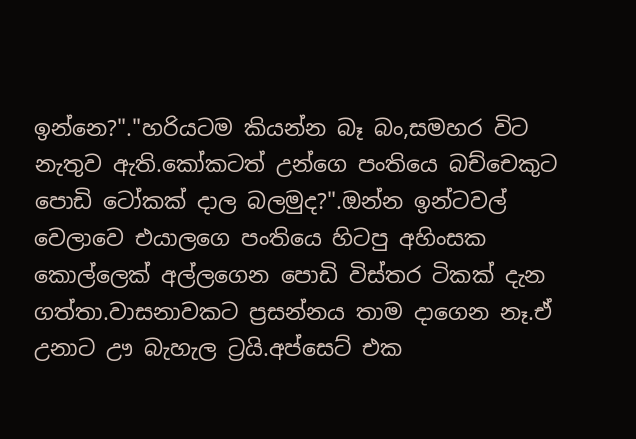ඉන්නෙ?"."හරියටම කියන්න බෑ බං,සමහර විට නැතුව ඇති.කෝකටත් උන්ගෙ පංතියෙ බච්චෙකුට පොඩි ටෝකක් දාල බලමුද?".ඔන්න ඉන්ටවල් වෙලාවෙ එයාලගෙ පංතියෙ හිටපු අහිංසක කොල්ලෙක් අල්ලගෙන පොඩි විස්තර ටිකක් දැන ගත්තා.වාසනාවකට ප්‍රසන්නය තාම දාගෙන නෑ.ඒ උනාට ඌ බැහැල ට්‍රයි.අප්සෙට් එක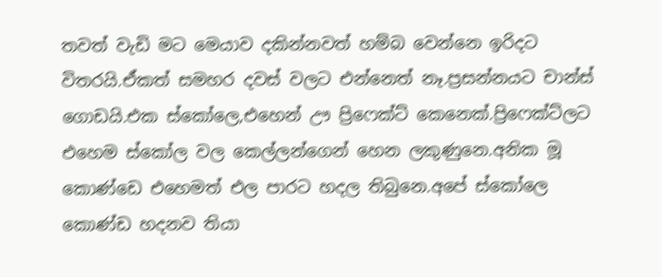තවත් වැඩි මට මෙයාව දකින්නවත් හම්බ වෙන්නෙ ඉරිදට විතරයි.ඒකත් සමහර දවස් වලට එන්නෙත් නෑ.ප්‍රසන්නයට චාන්ස් ගොඩයි.එක ස්කෝලෙ,එහෙන් ඌ ප්‍රිෆෙක්ට් කෙනෙක්.ප්‍රිෆෙක්ට්ලට එහෙම ස්කෝල වල කෙල්ලන්ගෙන් හෙන ලකුණුනෙ.අනික මූ කොණ්ඩෙ එහෙමත් එල පාරට හදල තිබුනෙ.අපේ ස්කෝලෙ කොණ්ඩ හදනව තියා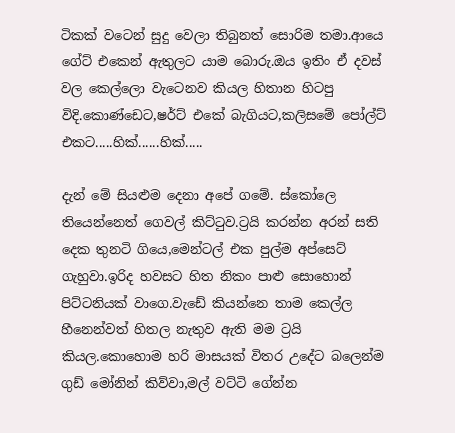ටිකක් වටෙන් සුදු වෙලා තිබුනත් සොරිම තමා.ආයෙ ගේට් එකෙන් ඇතුලට යාම බොරු.ඔය ඉතිං ඒ දවස් වල කෙල්ලො වැටෙනව කියල හිතාන හිටපු විදි.කොණ්ඩෙට,ෂර්ට් එකේ බැගියට,කලිසමේ පෝල්ට් එකට.....හික්......හික්.....

දැන් මේ සියළුම දෙනා අපේ ගමේ. ස්කෝලෙ තියෙන්නෙත් ගෙවල් කිට්‍ටුව.ට්‍රයි කරන්න අරන් සති දෙක තුනටි ගියෙ,මෙන්ටල් එක පුල්ම අප්සෙට් ගැහුවා.ඉරිද හවසට හිත නිකං පාළු සොහොන් පිට්ටනියක් වාගෙ.වැඩේ කියන්නෙ තාම කෙල්ල හීනෙන්වත් හිතල නැතුව ඇති මම ට්‍රයි කියල.කොහොම හරි මාසයක් විතර උදේට බලෙන්ම ගුඩ් මෝනින් කිව්වා,මල් වට්ටි ගේන්න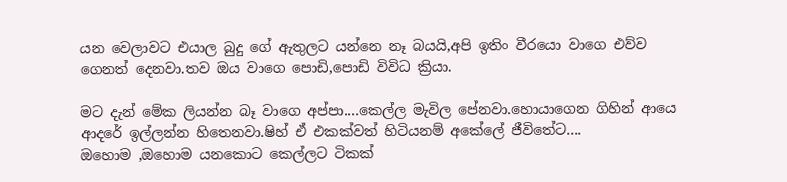යන වෙලාවට එයාල බුදු ගේ ඇතුලට යන්නෙ නෑ බයයි,අපි ඉතිං වීරයො වාගෙ එව්ව ගෙනත් දෙනවා.තව ඔය වාගෙ පොඩි,පොඩි විවිධ ක්‍රියා.

මට දැන් මේක ලියන්න බෑ වාගෙ අප්පා....කෙල්ල මැවිල පේනවා.හොයාගෙන ගිහින් ආයෙ ආදරේ ඉල්ලන්න හිතෙනවා.ෂිහ් ඒ එකක්වත් හිටියනම් අකේලේ ජීවිතේට....
ඔහොම ,ඔහොම යනකොට කෙල්ලට ටිකක්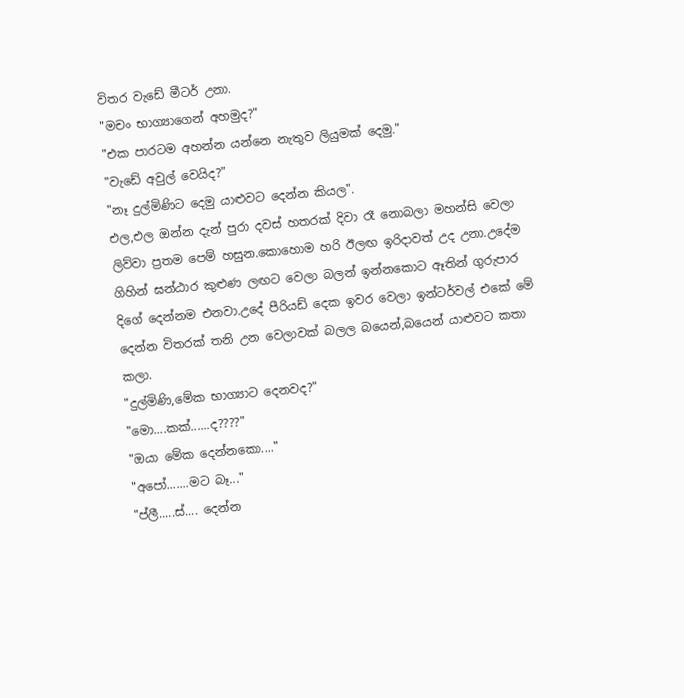විතර වැඩේ මීටර් උනා.
"මචං භාග්‍යාගෙන් අහමුද?"
"එක පාරටම අහන්න යන්නෙ නැතුව ලියුමක් දෙමු."
"වැඩේ අවුල් වෙයිද?"
"නෑ දුල්මිණිට දෙමු යාළුවට දෙන්න කියල".
එල,එල ඔන්න දැන් පුරා දවස් හතරක් දිවා රෑ නොබලා මහන්සි වෙලා ලිව්වා ප්‍රතම පෙම් හසුන.කොහොම හරි ඊලඟ ඉරිදාවත් උද උනා.උදේම ගිහින් ඝන්ඨාර කුළුණ ලඟට වෙලා බලන් ඉන්නකොට ඈතින් ගුරුපාර දිගේ දෙන්නම එනවා.උදේ පීරියඩ් දෙක ඉවර වෙලා ඉන්ටර්වල් එකේ මේ දෙන්න විතරක් තනි උන වෙලාවක් බලල බයෙන්,බයෙන් යාළුවට කතා කලා.
"දුල්මිණි,මේක භාග්‍යාට දෙනවද?"
"මො....කක්......ද????"
"ඔයා මේක දෙන්නකො...."
"අපෝ.......මට බෑ..."
"ප්ලී.....ස්.... දෙන්න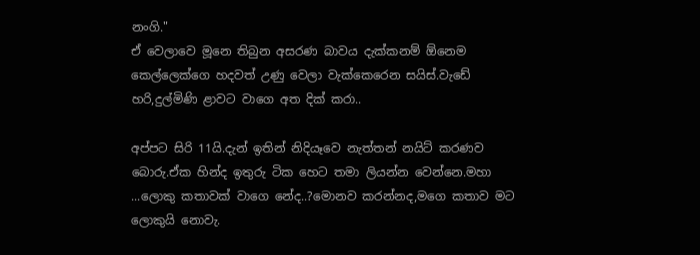නංගි."
ඒ වෙලාවෙ මූනෙ තිබුන අසරණ බාවය දැක්කනම් ඕනෙම කෙල්ලෙක්ගෙ හදවත් උණු වෙලා වැක්කෙරෙන සයිස්.වැඩේ හරි,දුල්මිණි ළාවට වාගෙ අත දික් කරා..

අප්පට සිරි 11යි.දැන් ඉතින් නිදියෑවෙ නැත්තන් නයිට් කරණව බොරු.ඒක හින්ද ඉතුරු ටික හෙට තමා ලියන්න වෙන්නෙ.මහා ...ලොකු කතාවක් වාගෙ නේද..?මොනව කරන්නද,මගෙ කතාව මට ලොකුයි නොවැ.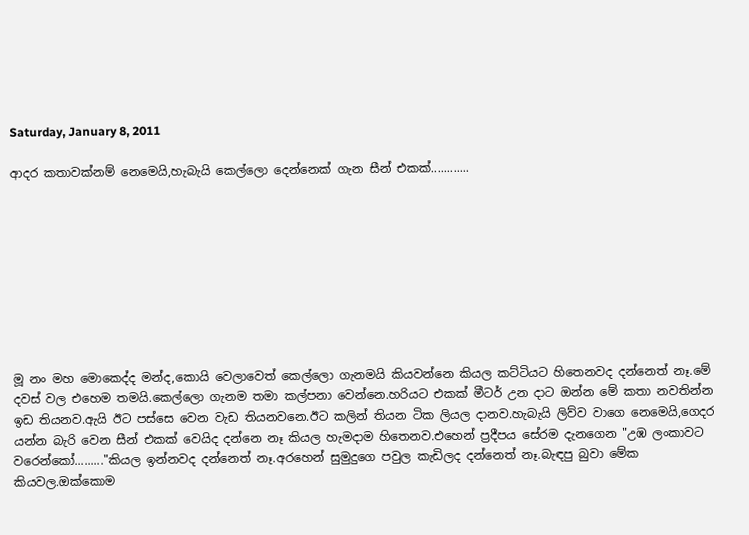Saturday, January 8, 2011

ආදර කතාවක්නම් නෙමෙයි,හැබැයි කෙල්ලො දෙන්නෙක් ගැන සීන් එකක්............









මූ නං මහ මොකෙද්ද මන්ද,කොයි වෙලාවෙත් කෙල්ලො ගැනමයි කියවන්නෙ කියල කට්ටියට හිතෙනවද දන්නෙත් නෑ.මේ දවස් වල එහෙම තමයි.කෙල්ලො ගැනම තමා කල්පනා වෙන්නෙ.හරියට එකක් මීටර් උන දාට ඔන්න මේ කතා නවතින්න ඉඩ තියනව.ඇයි ඊට පස්සෙ වෙන වැඩ තියනවනෙ.ඊට කලින් තියන ටික ලියල දානව.හැබැයි ලිව්ව වාගෙ නෙමෙයි,ගෙදර යන්න බැරි වෙන සීන් එකක් වෙයිද දන්නෙ නෑ කියල හැමදාම හිතෙනව.එහෙන් ප්‍රදීපය සේරම දැනගෙන "උඹ ලංකාවට වරෙන්කෝ........."කියල ඉන්නවද දන්නෙත් නෑ.අරහෙන් සුමුදුගෙ පවුල කැඩිලද දන්නෙත් නෑ.බැඳපු බුවා මේක කියවල.ඔක්කොම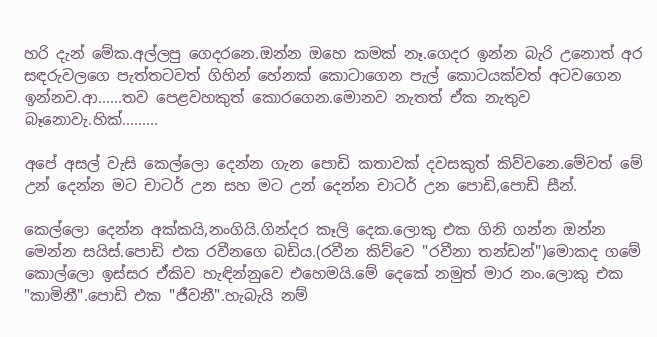හරි දැන් මේක.අල්ලපු ගෙදරනෙ.ඔන්න ඔහෙ කමක් නෑ.ගෙදර ඉන්න බැරි උනොත් අර සඳරුවලගෙ පැත්තටවත් ගිහින් හේනක් කොටාගෙන පැල් කොටයක්වත් අටවගෙන ඉන්නව.ආ......තව පෙළවහකුත් කොරගෙන.මොනව නැතත් ඒක නැතුව බෑනොවැ.හික්.........

අපේ අසල් වැසි කෙල්ලො දෙන්න ගැන පොඩි කතාවක් දවසකුත් කිව්වනෙ.මේවත් මේ උන් දෙන්න මට චාටර් උන සහ මට උන් දෙන්න චාටර් උන පොඩි,පොඩි සීන්.

කෙල්ලො දෙන්න අක්කයි,නංගියි.ගින්දර කෑලි දෙක.ලොකු එක ගිනි ගන්න ඔන්න මෙන්න සයිස්.පොඩි එක රවීනගෙ බඩිය.(රවීන කිව්වෙ "රවීනා තන්ඩන්")මොකද ගමේ කොල්ලො ඉස්සර ඒකිව හැඳින්නුවෙ එහෙමයි.මේ දෙකේ නමුත් මාර නං.ලොකු එක "කාමිනී".පොඩි එක "ජීවනී".හැබැයි නම්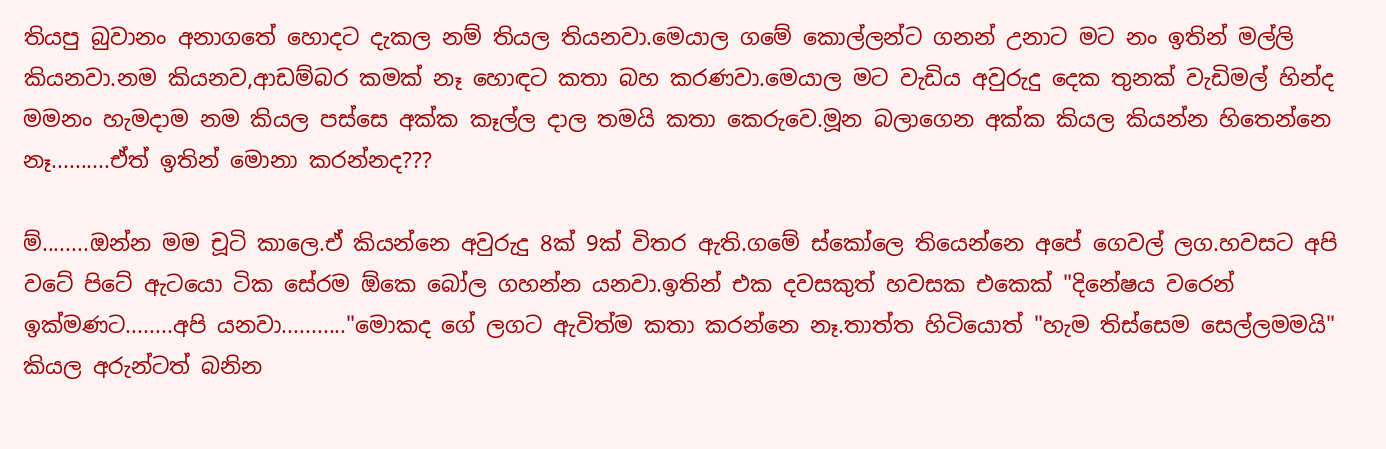තියපු බුවානං අනාගතේ හොදට දැකල නම් තියල තියනවා.මෙයාල ගමේ කොල්ලන්ට ගනන් උනාට මට නං ඉතින් මල්ලි කියනවා.නම කියනව,ආඩම්බර කමක් නෑ හොඳට කතා බහ කරණවා.මෙයාල මට වැඩිය අවුරුදු දෙක තුනක් වැඩිමල් හින්ද මමනං හැමදාම නම කියල පස්සෙ අක්ක කෑල්ල දාල තමයි කතා කෙරුවෙ.මූන බලාගෙන අක්ක කියල කියන්න හිතෙන්නෙ නෑ..........ඒත් ඉතින් මොනා කරන්නද???

ම්........ඔන්න මම චූටි කාලෙ.ඒ කියන්නෙ අවුරුදු 8ක් 9ක් විතර ඇති.ගමේ ස්කෝලෙ තියෙන්නෙ අපේ ගෙවල් ලග.හවසට අපි වටේ පිටේ ඇටයො ටික සේරම ඕකෙ බෝල ගහන්න යනවා.ඉතින් එක දවසකුත් හවසක එකෙක් "දිනේෂය වරෙන් ඉක්මණට........අපි යනවා..........."මොකද ගේ ලගට ඇවිත්ම කතා කරන්නෙ නෑ.තාත්ත හිටියොත් "හැම තිස්සෙම සෙල්ලමමයි" කියල අරුන්ටත් බනින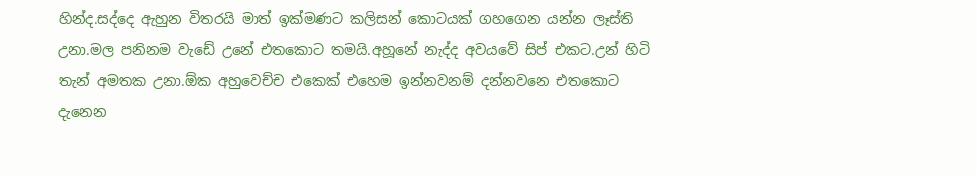හින්ද.සද්දෙ ඇහුන විතරයි මාත් ඉක්මණට කලිසන් කොටයක් ගහගෙන යන්න ලෑස්ති උනා.මල පනිනම වැඩේ උනේ එතකොට තමයි.අහූනේ නැද්ද අවයවේ සිප් එකට.උන් හිටි තැන් අමතක උනා.ඕක අහුවෙච්ච එකෙක් එහෙම ඉන්නවනම් දන්නවනෙ එතකොට දැනෙන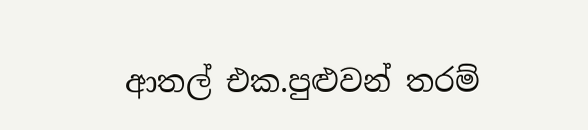ආතල් එක.පුළුවන් තරම්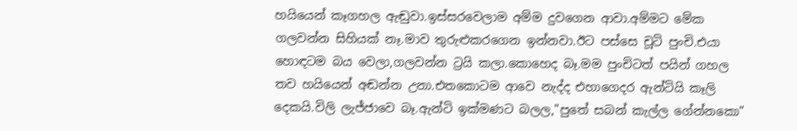හයියෙන් කෑගහල ඇඬුවා.ඉස්සරවෙලාම අම්ම දුවගෙන ආවා.අම්මට මේක ගලවන්න සිහියක් නෑ.මාව තුරුළුකරගෙන ඉන්නවා.ඊට පස්සෙ චූටි පුංචි.එයා හොඳටම බය වෙලා,ගලවන්න ට්‍රයි කලා.කොහෙද බෑ.මම පුංචිටත් පයින් ගහල තව හයියෙන් අඬන්න උනා.එතකොටම ආවෙ නැද්ද එහාගෙදර ඇන්ටියි කෑලි දෙකයි.විලි ලැජ්ජාවෙ බෑ.ඇන්ටි ඉක්මණට බලල,"පුතේ සබන් කැල්ල ගේන්නකො"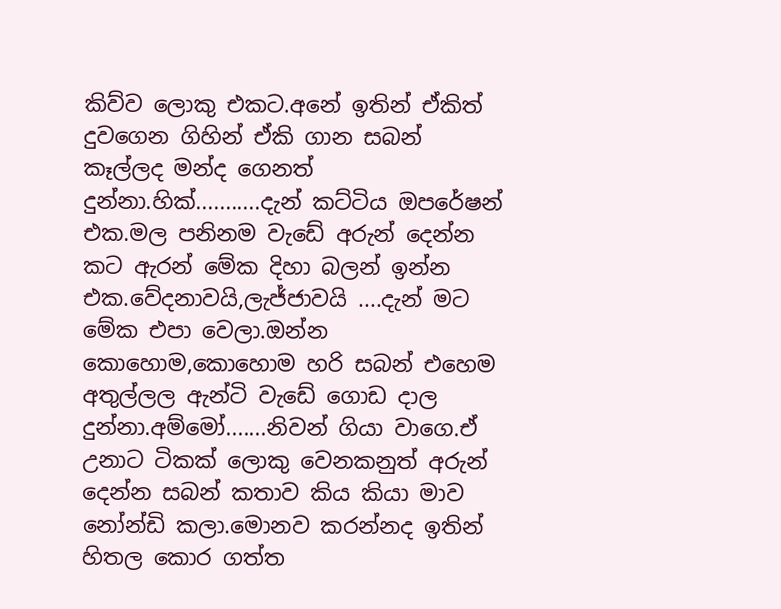කිව්ව ලොකු එකට.අනේ ඉතින් ඒකිත් දුවගෙන ගිහින් ඒකි ගාන සබන් කෑල්ලද මන්ද ගෙනත් දුන්නා.හික්...........දැන් කට්ටිය ඔපරේෂන් එක.මල පනිනම වැඩේ අරුන් දෙන්න කට ඇරන් මේක දිහා බලන් ඉන්න එක.වේදනාවයි,ලැජ්ජාවයි ....දැන් මට මේක එපා වෙලා.ඔන්න කොහොම,කොහොම හරි සබන් එහෙම අතුල්ලල ඇන්ටි වැඩේ ගොඩ දාල දුන්නා.අම්මෝ.......නිවන් ගියා වාගෙ.ඒ උනාට ටිකක් ලොකු වෙනකනුත් අරුන් දෙන්න සබන් කතාව කිය කියා මාව නෝන්ඩි කලා.මොනව කරන්නද ඉතින් හිතල කොර ගත්ත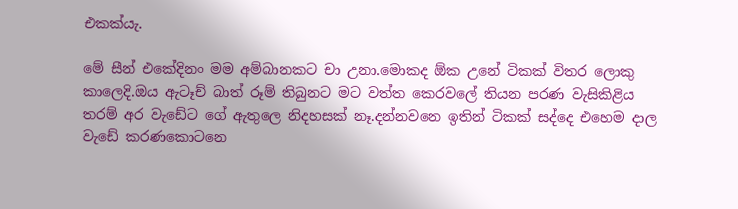එකක්යැ.

මේ සීන් එකේදිනං මම අම්බානකට චා උනා.මොකද ඕක උනේ ටිකක් විතර ලොකු කාලෙදි.ඔය ඇටෑච් බාත් රූම් තිබුනට මට වත්ත කෙරවලේ තියන පරණ වැසිකිළිය තරම් අර වැඩේට ගේ ඇතුලෙ නිදහසක් නෑ.දන්නවනෙ ඉතින් ටිකක් සද්දෙ එහෙම දාල වැඩේ කරණකොටනෙ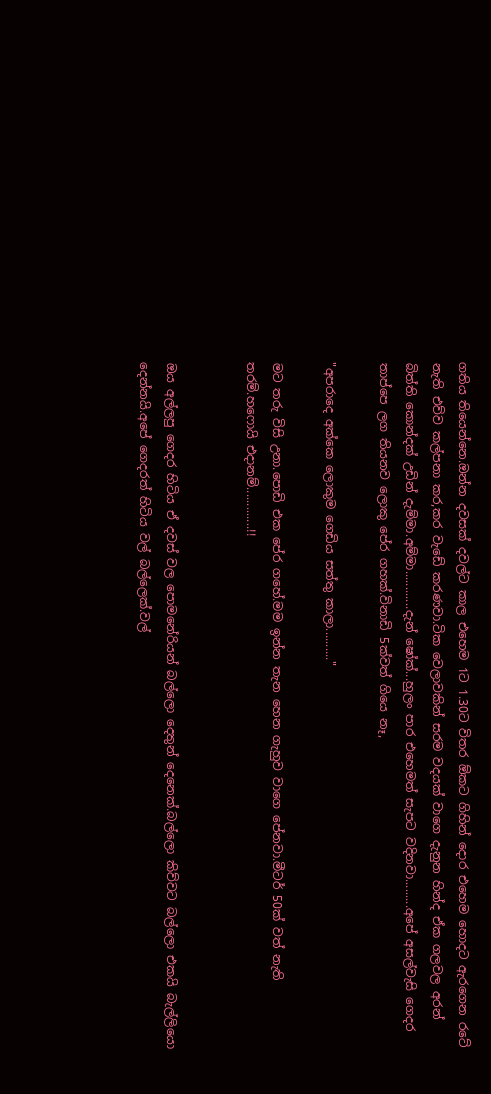ගතිය තියෙන්නෙ.ඔන්න දවසක් දවල්ට කාල එහෙම 1ට 1.30ට විතර ඕකට ගිහින් දොර එහෙම හොදට ඇරගෙන රටේ නැති එව්ව කල්පනා කර,කර වැඩේ කරණවා.ටික වෙලාවකින් සරම වදයක් වාගෙ දැනුන හින්ද ඒක ගලවල අරන් බිත්ති කොන්දක් උඩින් දැම්මා.අම්මා............දැන් ෂෝක්...හුලං පාර එහෙමත් සැපට වදිනවා.........අපේ අසල්වැසි ගෙදර තාප්පෙ ලග තියනව ලොකු පේර ගහක්.විනාඩි 5ක්වත් ගියෙ නෑ,

"අපරාදෙ අක්කෙ ලොකුම ගෙඩිය සත්තු කාලා.........."

මට තරු විසි උනා.පොඩි එක පේර ගහේ.මම ඉන්න තැන හෙන ගැහුව වාගෙ පේනවා.මීටර් 50ක් වත් නැති තරම්.හෆොයි එදානම්.............!!


ඔය අල්ලපු ගෙදර හිටිය ඒ දවස් වල පොමනේරියන් බල්ලො දෙතුන් දෙනෙක්.බල්ලො කිව්වට බල්ලො එකයි බැල්ලියො දෙන්නයි.අපේ ගෙදරත් හිටිය වල් බල්ලෙක්.වල්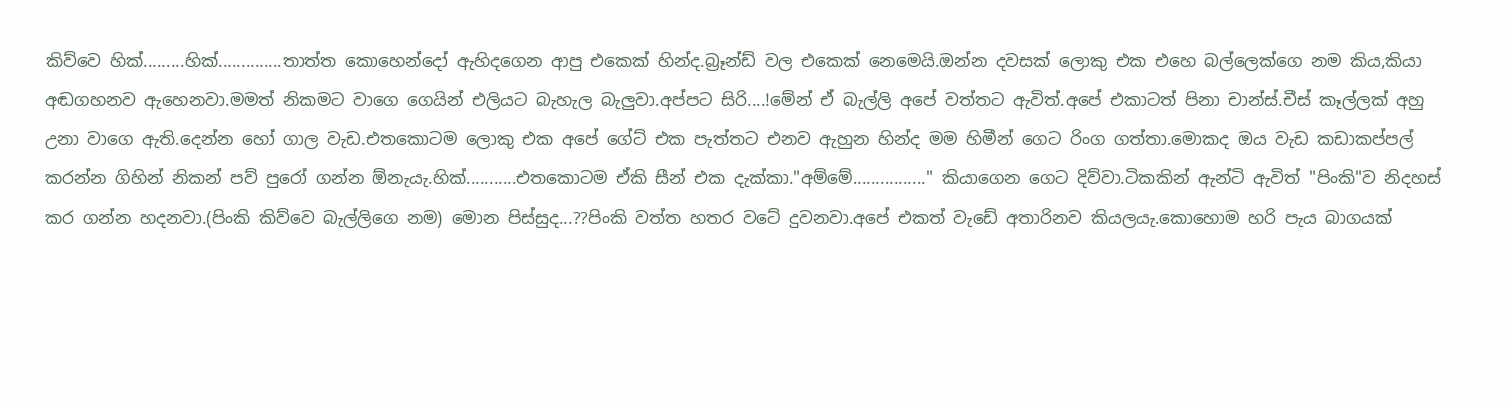කිව්වෙ හික්.........හික්..............තාත්ත කොහෙන්දෝ ඇහිදගෙන ආපු එකෙක් හින්ද.බ්‍රෑන්ඩ් වල එකෙක් නෙමෙයි.ඔන්න දවසක් ලොකු එක එහෙ බල්ලෙක්ගෙ නම කිය,කියා අඬගහනව ඇහෙනවා.මමත් නිකමට වාගෙ ගෙයින් එලියට බැහැල බැලුවා.අප්පට සිරි....!මේන් ඒ බැල්ලි අපේ වත්තට ඇවිත්.අපේ එකාටත් පිනා චාන්ස්.චීස් කෑල්ලක් අහු උනා වාගෙ ඇති.දෙන්න හෝ ගාල වැඩ.එතකොටම ලොකු එක අපේ ගේට් එක පැත්තට එනව ඇහුන හින්ද මම හිමීන් ගෙට රිංග ගත්තා.මොකද ඔය වැඩ කඩාකප්පල් කරන්න ගිහින් නිකන් පව් පුරෝ ගන්න ඕනැයැ.හික්...........එතකොටම ඒකි සීන් එක දැක්කා."අම්මේ................" කියාගෙන ගෙට දිව්වා.ටිකකින් ඇන්ටි ඇවිත් "පිංකි"ව නිදහස් කර ගන්න හදනවා.(පිංකි කිව්වෙ බැල්ලිගෙ නම) මොන පිස්සුද...??පිංකි වත්ත හතර වටේ දුවනවා.අපේ එකත් වැඩේ අතාරිනව කියලයැ.කොහොම හරි පැය බාගයක්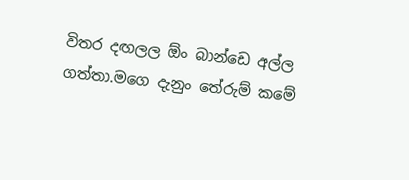විතර දඟලල ඕං බාන්ඩෙ අල්ල ගත්තා.මගෙ දැනුං තේරුම් කමේ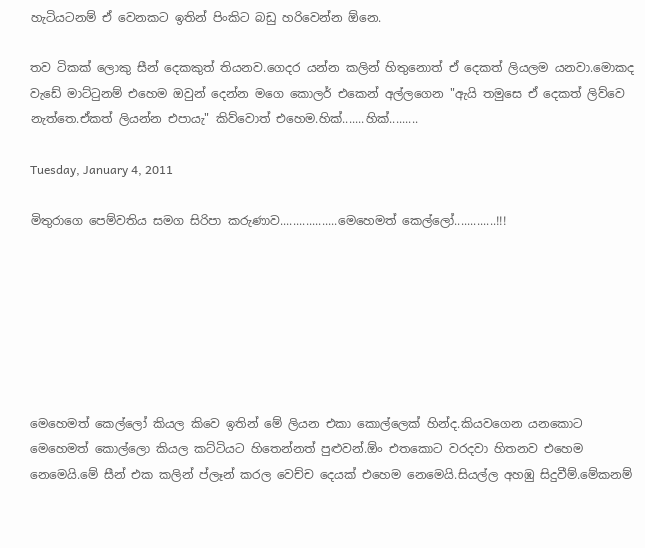හැටියටනම් ඒ වෙනකට ඉතින් පිංකිට බඩු හරිවෙන්න ඕනෙ.

තව ටිකක් ලොකු සීන් දෙකකුත් තියනව.ගෙදර යන්න කලින් හිතුනොත් ඒ දෙකත් ලියලම යනවා.මොකද වැඩේ මාට්‍ටුනම් එහෙම ඔවුන් දෙන්න මගෙ කොලර් එකෙන් අල්ලගෙන "ඇයි තමුසෙ ඒ දෙකත් ලිව්වෙ නැත්තෙ.ඒකත් ලියන්න එපායැ" කිව්වොත් එහෙම.හික්.......හික්.........

Tuesday, January 4, 2011

මිතුරාගෙ පෙම්වතිය සමග සිරිපා කරුණාව..................මෙහෙමත් කෙල්ලෝ.............!!!







මෙහෙමත් කෙල්ලෝ කියල කිවෙ ඉතින් මේ ලියන එකා කොල්ලෙක් හින්ද.කියවගෙන යනකොට මෙහෙමත් කොල්ලො කියල කට්ටියට හිතෙන්නත් පුළුවන්.ඕං එතකොට වරදවා හිතනව එහෙම නෙමෙයි.මේ සීන් එක කලින් ප්ලෑන් කරල වෙච්ච දෙයක් එහෙම නෙමෙයි.සියල්ල අහඹු සිදුවීම්.මේකනම්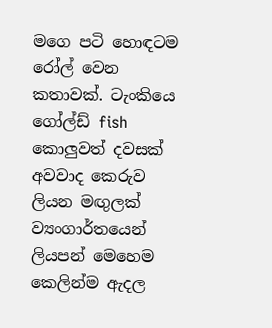මගෙ පටි හොඳටම රෝල් වෙන කතාවක්. ටැංකියෙ ගෝල්ඩ් ‍fish කොලුවත් දවසක් අවවාද කෙරුව ලියන මඟුලක් ව්‍යංගාර්තයෙන් ලියපන් මෙහෙම කෙලින්ම ඇදල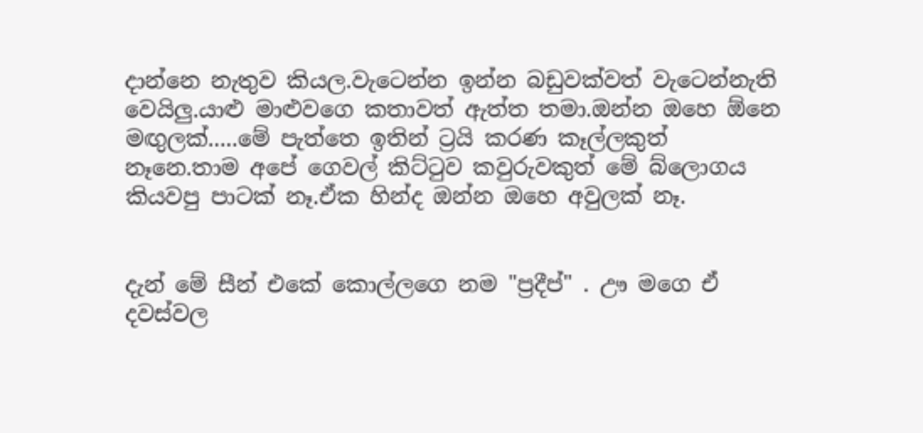දාන්නෙ නැතුව කියල.වැටෙන්න ඉන්න බඩුවක්වත් වැටෙන්නැති වෙයිලු.යාළු මාළුවගෙ කතාවත් ඇත්ත තමා.ඔන්න ඔහෙ ඕනෙ මඟුලක්.....මේ පැත්තෙ ඉතින් ට්‍රයි කරණ කෑල්ලකුත් නෑනෙ.තාම අපේ ගෙවල් කිට්‍ටුව කවුරුවකුත් මේ බ්ලොගය කියවපු පාටක් නෑ.ඒක හින්ද ඔන්න ඔහෙ අවුලක් නෑ.


දැන් මේ සීන් එකේ කොල්ලගෙ නම "ප්‍රදීප්" . ඌ මගෙ ඒ දවස්වල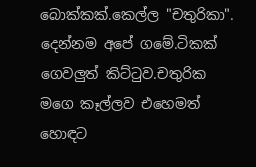බොක්කක්.කෙල්ල "චතුරිකා". දෙන්නම අපේ ගමේ.ටිකක් ගෙවලුත් කිට්‍ටුව.චතුරික මගෙ කෑල්ලව එහෙමත් හොඳට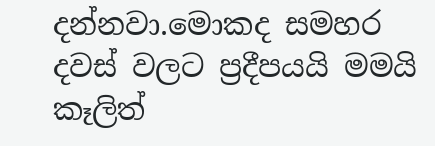දන්නවා.මොකද සමහර දවස් වලට ප්‍රදීපයයි මමයි කෑලිත්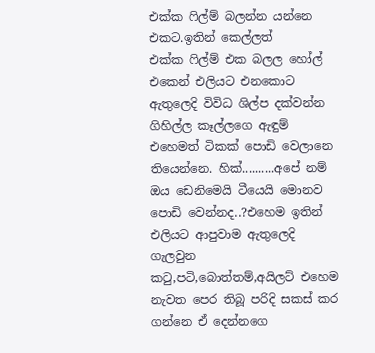එක්ක ‍ෆිල්ම් බලන්න යන්නෙ එකට.ඉතින් කෙල්ලත් එක්ක ‍ෆිල්ම් එක බලල හෝල් එකෙන් එලියට එනකොට ඇතුලෙදි විවිධ ශිල්ප දක්වන්න ගිහිල්ල කෑල්ලගෙ ඇඳුම් එහෙමත් ටිකක් පොඩි වෙලානෙ තියෙන්නෙ. හික්..........අපේ නම් ඔය ඩෙනිමෙයි ටීයෙයි මොනව පොඩි වෙන්නද..?එහෙම ඉතින් එලියට ආපුවාම ඇතුලෙදි ගැලවුන ක‍ටු,පටි,බොත්තම්,අයිලට් එහෙම නැවත පෙර තිබූ පරිදි සකස් කර ගන්නෙ ඒ දෙන්නගෙ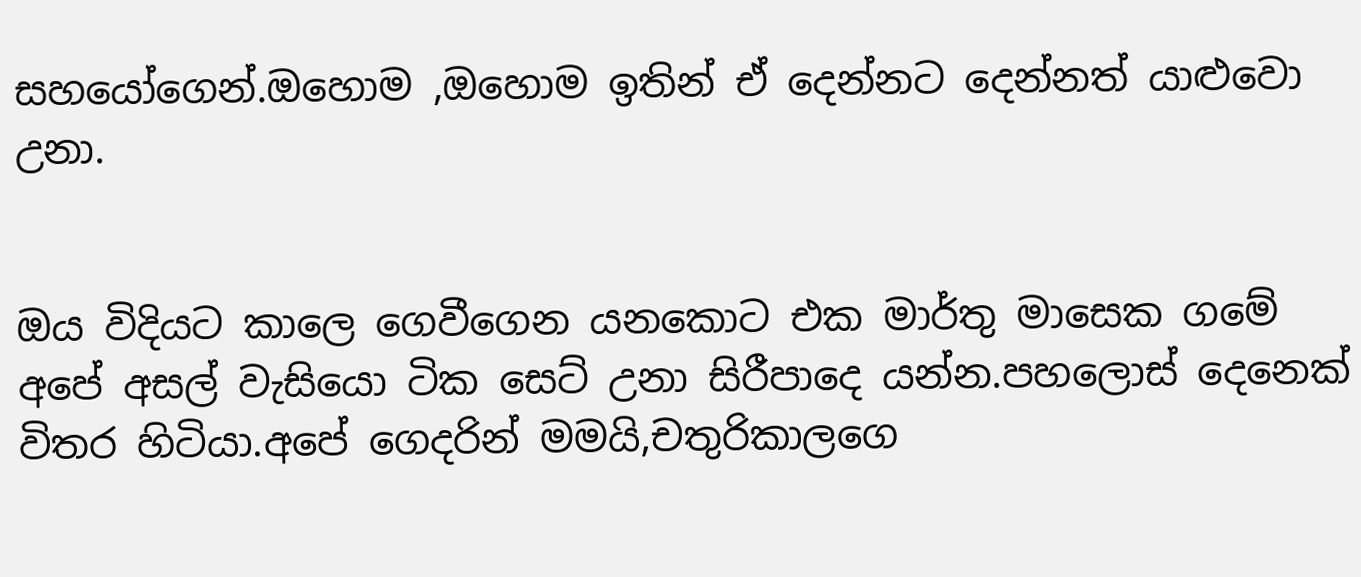සහයෝගෙන්.ඔහොම ,ඔහොම ඉතින් ඒ දෙන්නට දෙන්නත් යාළුවො උනා.


ඔය විදියට කාලෙ ගෙවීගෙන යනකොට එක මාර්තු මාසෙක ගමේ අපේ අසල් වැසියො ටික සෙට් උනා සිරීපාදෙ යන්න.පහලොස් දෙනෙක් විතර හිටියා.අපේ ගෙදරින් මමයි,චතුරිකාලගෙ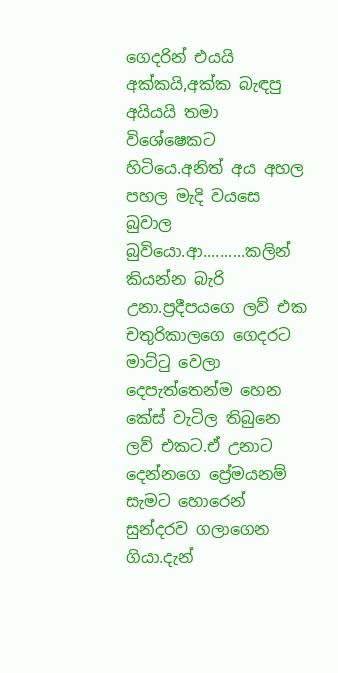ගෙදරින් එයයි අක්කයි,අක්ක බැඳපු අයියයි තමා විශේෂෙකට හිටියෙ.අනිත් අය අහල පහල මැදි වයසෙ බුවාල බුවියො.ආ..........කලින් කියන්න බැරි උනා.ප්‍රදීපයගෙ ලව් එක චතුරිකාලගෙ ගෙදරට මාට්‍ටු වෙලා දෙපැත්තෙන්ම හෙන කේස් වැටිල තිබුනෙ ලව් එකට.ඒ උනාට දෙන්නගෙ ප්‍රේමයනම් සැමට හොරෙන් සුන්දරව ගලාගෙන ගියා.දැන්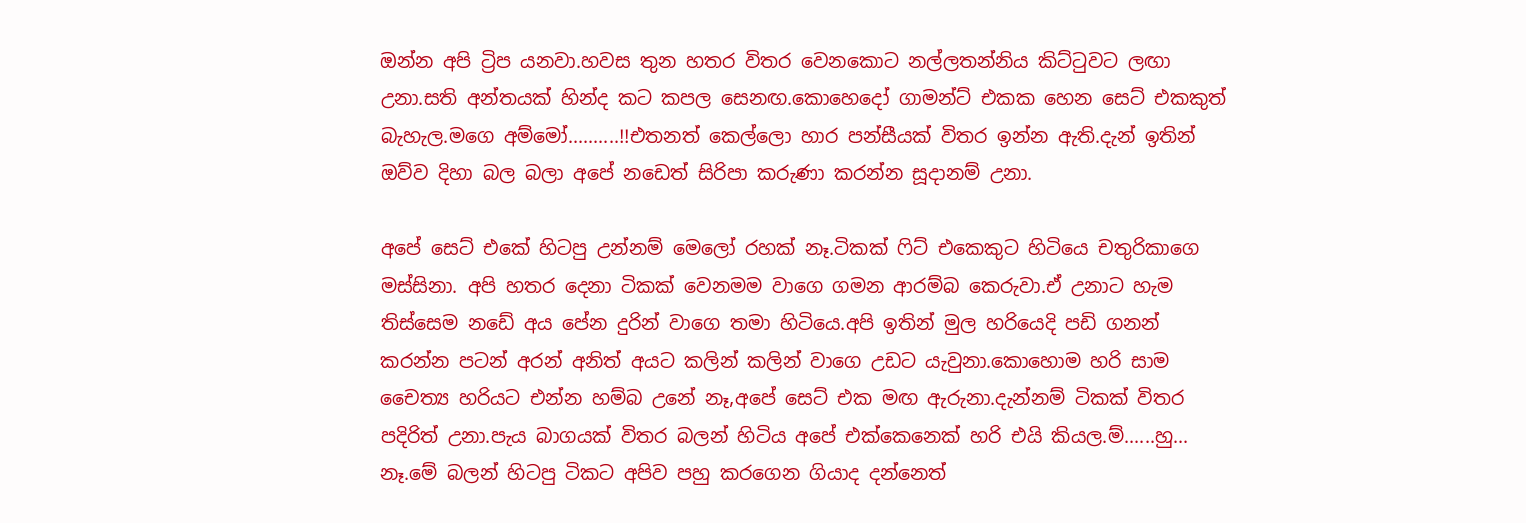ඔන්න අපි ට්‍රිප යනවා.හවස තුන හතර විතර වෙනකොට නල්ලතන්නිය කිට්‍ටුවට ලඟා උනා.සති අන්තයක් හින්ද කට කපල සෙනඟ.කොහෙදෝ ගාමන්ට් එකක හෙන සෙට් එකකුත් බැහැල.මගෙ අම්මෝ..........!!එතනත් කෙල්ලො හාර පන්සීයක් විතර ඉන්න ඇති.දැන් ඉතින් ඔව්ව දිහා බල බලා අපේ නඩෙත් සිරිපා කරුණා කරන්න සූදානම් උනා.

අපේ සෙට් එකේ හිටපු උන්නම් මෙලෝ රහක් නෑ.ටිකක් ‍ෆිට් එකෙකුට හිටියෙ චතුරිකාගෙ මස්සිනා. අපි හතර දෙනා ටිකක් වෙනමම වාගෙ ගමන ආරම්බ කෙරුවා.ඒ උනාට හැම තිස්සෙම නඩේ අය පේන දුරින් වාගෙ තමා හිටියෙ.අපි ඉතින් මුල හරියෙදි පඩි ගනන් කරන්න පටන් අරන් අනිත් අයට කලින් කලින් වාගෙ උඩට යැවුනා.කොහොම හරි සාම චෛත්‍ය හරියට එන්න හම්බ උනේ නෑ,අපේ සෙට් එක මඟ ඇරුනා.දැන්නම් ටිකක් විතර පදිරිත් උනා.පැය බාගයක් විතර බලන් හිටිය අපේ එක්කෙනෙක් හරි එයි කියල.ම්......හු... නෑ.මේ බලන් හිටපු ටිකට අපිව පහු කරගෙන ගියාද දන්නෙත්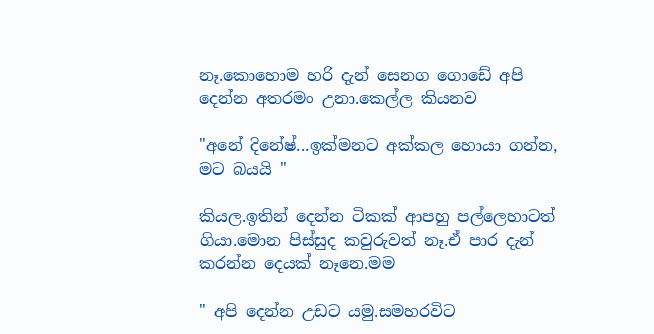නෑ.කොහොම හරි දැන් සෙනග ගොඩේ අපි දෙන්න අතරමං උනා.කෙල්ල කියනව

"අනේ දිනේෂ්...ඉක්මනට අක්කල හොයා ගන්න, මට බයයි "

කියල.ඉතින් දෙන්න ටිකක් ආපහු පල්ලෙහාටත් ගියා.මොන පිස්සුද කවුරුවත් නෑ.ඒ පාර දැන් කරන්න දෙයක් නෑනෙ.මම

" අපි දෙන්න උඩට යමු.සමහරවිට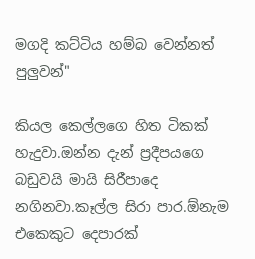මගදි කට්ටිය හම්බ වෙන්නත් පුලුවන්"

කියල කෙල්ලගෙ හිත ටිකක් හැදුවා.ඔන්න දැන් ප්‍රදීපයගෙ බඩුවයි මායි සිරීපාදෙ නගිනවා.කෑල්ල සිරා පාර.ඕනැම එකෙකුට දෙපාරක්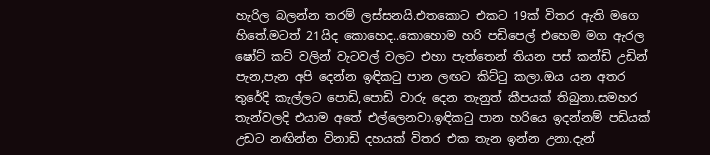හැරිල බලන්න තරම් ලස්සනයි.එතකොට එකට 19ක් විතර ඇති මගෙ හිතේ.මටත් 21යිද කොහෙද..කොහොම හරි පඩිපෙල් එහෙම මග ඇරල ෂෝට් කට් වලින් වැටවල් වලට එහා පැත්තෙන් තියන පස් කන්ඩි උඩින් පැන,පැන අපි දෙන්න ඉඳික‍ටු පාන ලඟට කිට්‍ටු කලා.ඔය යන අතර තුරේදි කැල්ලට පොඩි,පොඩි වාරු දෙන තැනුත් කීපයක් තිබුනා.සමහර තැන්වලදි එයාම අතේ එල්ලෙනවා.ඉඳික‍ටු පාන හරියෙ ඉදන්නම් පඩියක් උඩට නඟින්න විනාඩි දහයක් විතර එක තැන ඉන්න උනා.දැන්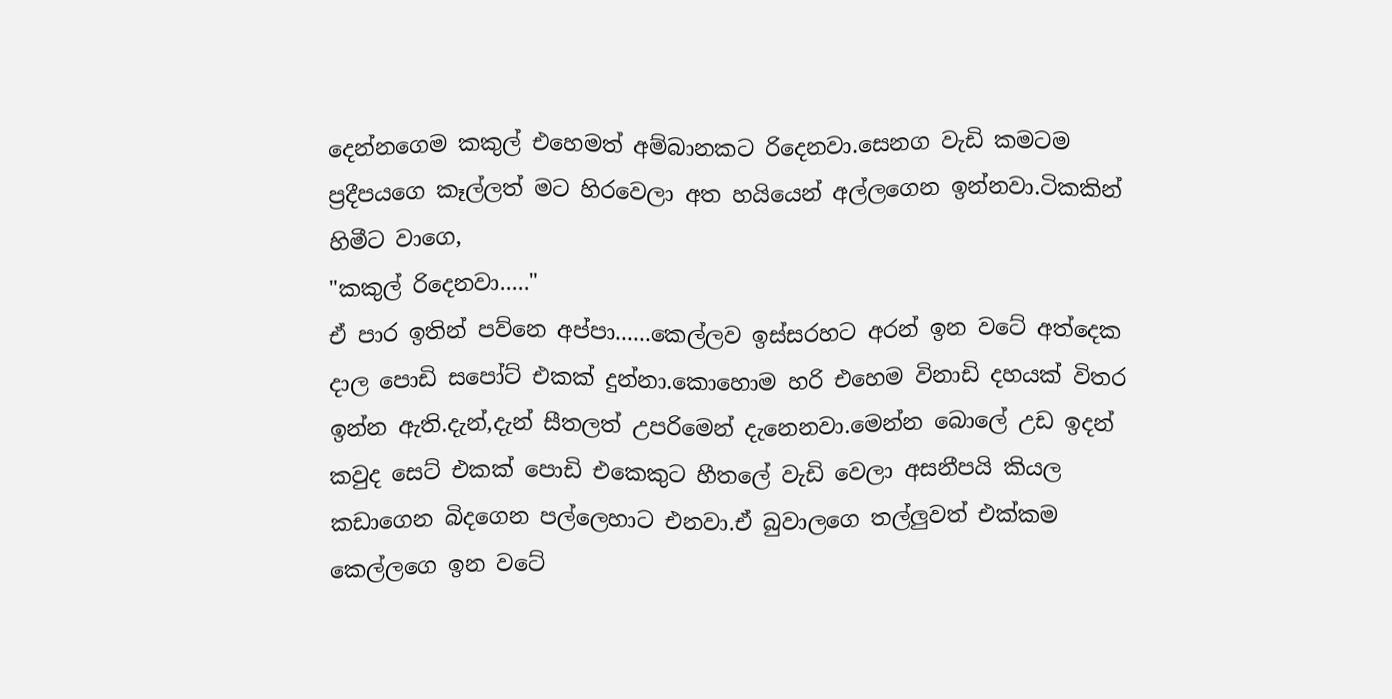දෙන්නගෙම කකුල් එහෙමත් අම්බානකට රිදෙනවා.සෙනග වැඩි කමටම ප්‍රදීපයගෙ කෑල්ලත් මට හිරවෙලා අත හයියෙන් අල්ලගෙන ඉන්නවා.ටිකකින් හිමීට වාගෙ,
"කකුල් රිදෙනවා....."
ඒ පාර ඉතින් පව්නෙ අප්පා......කෙල්ලව ඉස්සරහට අරන් ඉන වටේ අත්දෙක දාල පොඩි සපෝට් එකක් දුන්නා.කොහොම හරි එහෙම විනාඩි දහයක් විතර ඉන්න ඇති.දැන්,දැන් සීතලත් උපරිමෙන් දැනෙනවා.මෙන්න බොලේ උඩ ඉදන් කවුද සෙට් එකක් පොඩි එකෙකුට හීතලේ වැඩි වෙලා අසනීපයි කියල කඩාගෙන බිදගෙන පල්ලෙහාට එනවා.ඒ බුවාලගෙ තල්ලුවත් එක්කම කෙල්ලගෙ ඉන වටේ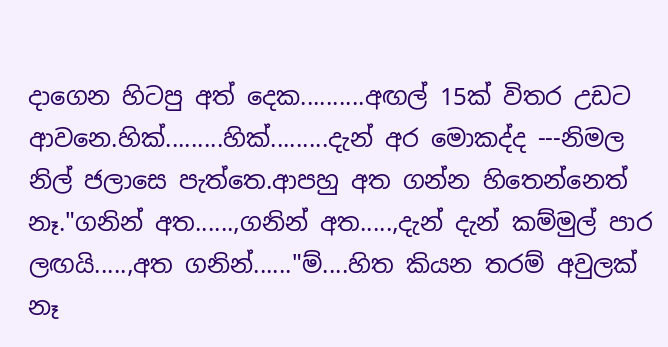දාගෙන හිටපු අත් දෙක..........අඟල් 15ක් විතර උඩට ආවනෙ.හික්.........හික්.........දැන් අර මොකද්ද ---නිමල නිල් ජලාසෙ පැත්තෙ.ආපහු අත ගන්න හිතෙන්නෙත් නෑ."ගනින් අත......,ගනින් අත.....,දැන් දැන් කම්මුල් පාර ලඟයි.....,අත ගනින්......"ම්....හිත කියන තරම් අවුලක් නෑ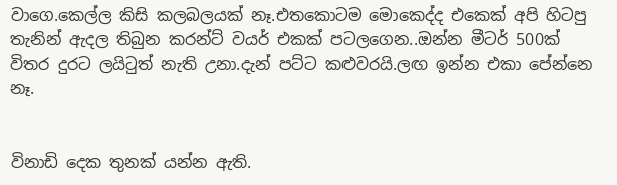වාගෙ.කෙල්ල කිසි කලබලයක් නෑ.එතකොටම මොකෙද්ද එකෙක් අපි හිටපු තැනින් ඇදල තිබුන කරන්ට් වයර් එකක් පටලගෙන..ඔන්න මීටර් 500ක් විතර දුරට ලයි‍ටුත් නැති උනා.දැන් පට්ට කළුවරයි.ලඟ ඉන්න එකා පේන්නෙ නෑ.


විනාඩි දෙක තුනක් යන්න ඇති.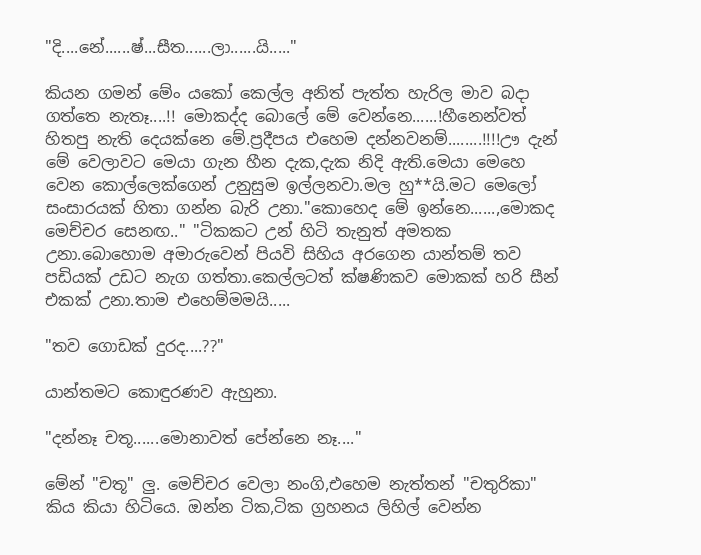"දි....නේ......ෂ්...සීත......ලා......යි....."

කියන ගමන් මේං යකෝ කෙල්ල අනිත් පැත්ත හැරිල මාව බදා ගත්තෙ නැතෑ....!! මොකද්ද බොලේ මේ වෙන්නෙ......!හීනෙන්වත් හිතපු නැති දෙයක්නෙ මේ.ප්‍රදීපය එහෙම දන්නවනම්........!!!!ඌ දැන් මේ වෙලාවට මෙයා ගැන හීන දැක,දැක නිදි ඇති.මෙයා මෙහෙ වෙන කොල්ලෙක්ගෙන් උනුසුම ඉල්ලනවා.මල හු**යි.මට මෙලෝ සංසාරයක් හිතා ගන්න බැරි උනා."කොහෙද මේ ඉන්නෙ......,මොකද මෙච්චර සෙනඟ.." "ටිකකට උන් හිටි තැනුත් අමතක උනා.බොහොම අමාරුවෙන් පියවි සිහිය අරගෙන යාන්තම් තව පඩියක් උඩට නැග ගත්තා.කෙල්ලටත් ක්ෂණිකව මොකක් හරි සීන් එකක් උනා.තාම එහෙම්මමයි.....

"තව ගොඩක් දුරද....??"

යාන්තමට කොඳුරණව ඇහුනා.

"දන්නෑ චතූ......මොනාවත් පේන්නෙ නෑ...."

මේන් "චතූ" ලු. මෙච්චර වෙලා නංගි,එහෙම නැත්තන් "චතුරිකා" කිය කියා හිටියෙ. ඔන්න ටික,ටික ග්‍රහනය ලිහිල් වෙන්න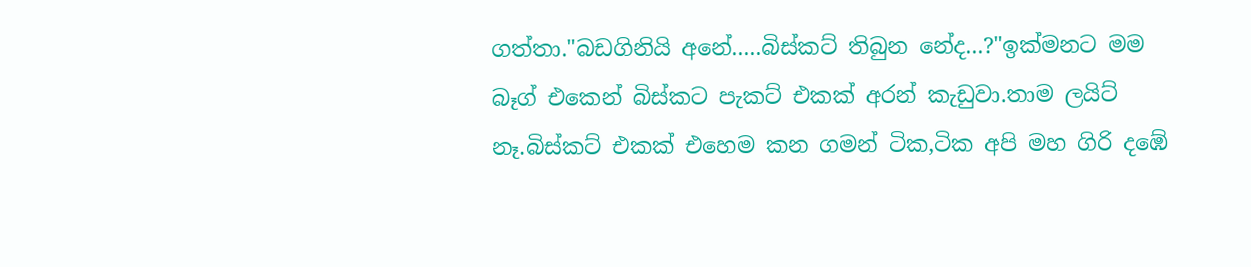ගත්තා."බඩගිනියි අනේ.....බිස්කට් තිබුන නේද...?"ඉක්මනට මම බෑග් එකෙන් බිස්කට පැකට් එකක් අරන් කැඩුවා.තාම ලයිට් නෑ.බිස්කට් එකක් එහෙම කන ගමන් ටික,ටික අපි මහ ගිරි දඹේ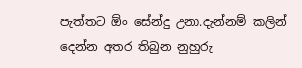පැත්තට ඕං සේන්දු උනා.දැන්නම් කලින් දෙන්න අතර තිබුන නුහුරු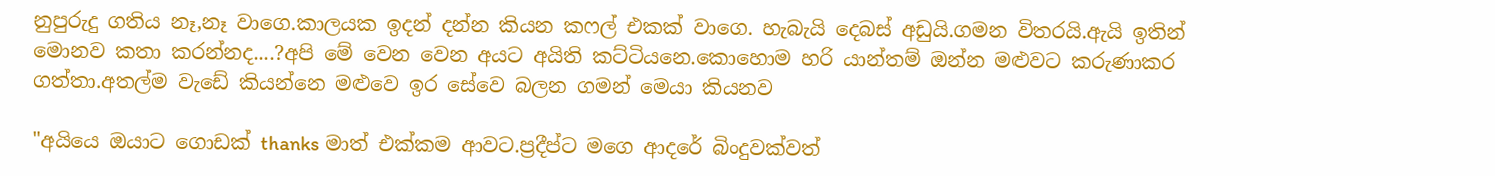නුපුරුදු ගතිය නෑ,නෑ වාගෙ.කාලයක ඉදන් දන්න කියන කෆල් එකක් වාගෙ. හැබැයි දෙබස් අඩුයි.ගමන විතරයි.ඇයි ඉතින් මොනව කතා කරන්නද....?අපි මේ වෙන වෙන අයට අයිති කට්ටියනෙ.කොහොම හරි යාන්තම් ඔන්න මළුවට කරුණාකර ගත්තා.අතල්ම වැඩේ කියන්නෙ මළුවෙ ඉර සේවෙ බලන ගමන් මෙයා කියනව

"අයියෙ ඔයාට ගොඩක් thanks මාත් එක්කම ආවට.ප්‍රදීප්ට මගෙ ආදරේ බිංදුවක්වත්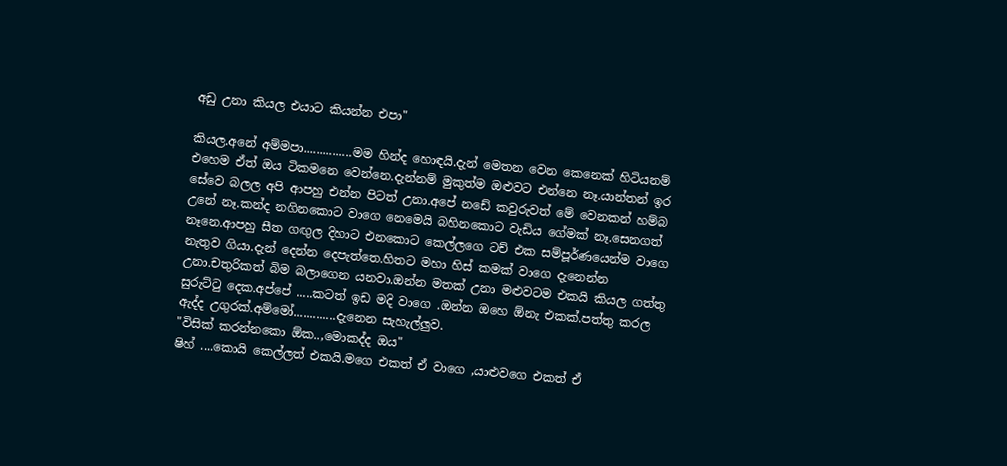අඩු උනා කියල එයාට කියන්න එපා"

කියල.අනේ අම්මපා...............මම හින්ද හොඳයි.දැන් මෙතන වෙන කෙනෙක් හිටියනම් එහෙම ඒත් ඔය ටිකමනෙ වෙන්නෙ.දැන්නම් මුකුත්ම ඔළුවට එන්නෙ නෑ.යාන්තන් ඉර සේවෙ බලල අපි ආපහු එන්න පිටත් උනා.අපේ නඩේ කවුරුවත් මේ වෙනකන් හම්බ උනේ නෑ.කන්ද නගිනකොට වාගෙ නෙමෙයි බහිනකොට වැඩිය ගේමක් නෑ.සෙනගත් නෑනෙ.ආපහු සීත ගඟුල දිහාට එනකොට කෙල්ලගෙ ටච් එක සම්පූර්ණයෙන්ම වාගෙ නැතුව ගියා.දැන් දෙන්න දෙපැත්තෙ.හිතට මහා හිස් කමක් වාගෙ දැනෙන්න උනා.චතුරිකත් බිම බලාගෙන යනවා.ඔන්න මතක් උනා මළුවටම එකයි කියල ගත්තු සුරුට්‍ටු දෙක.අප්පේ .....කටත් ඉඩ මදි වාගෙ .ඔන්න ඔහෙ ඕනැ එකක්.පත්තු කරල ඇද්ද උගුරක්.අම්මෝ.............දැනෙන සැහැල්ලුව.
"විසික් කරන්නකො ඕක..,මොකද්ද ඔය"
ෂිහ් ....කොයි කෙල්ලත් එකයි.මගෙ එකත් ඒ වාගෙ ,යාළුවගෙ එකත් ඒ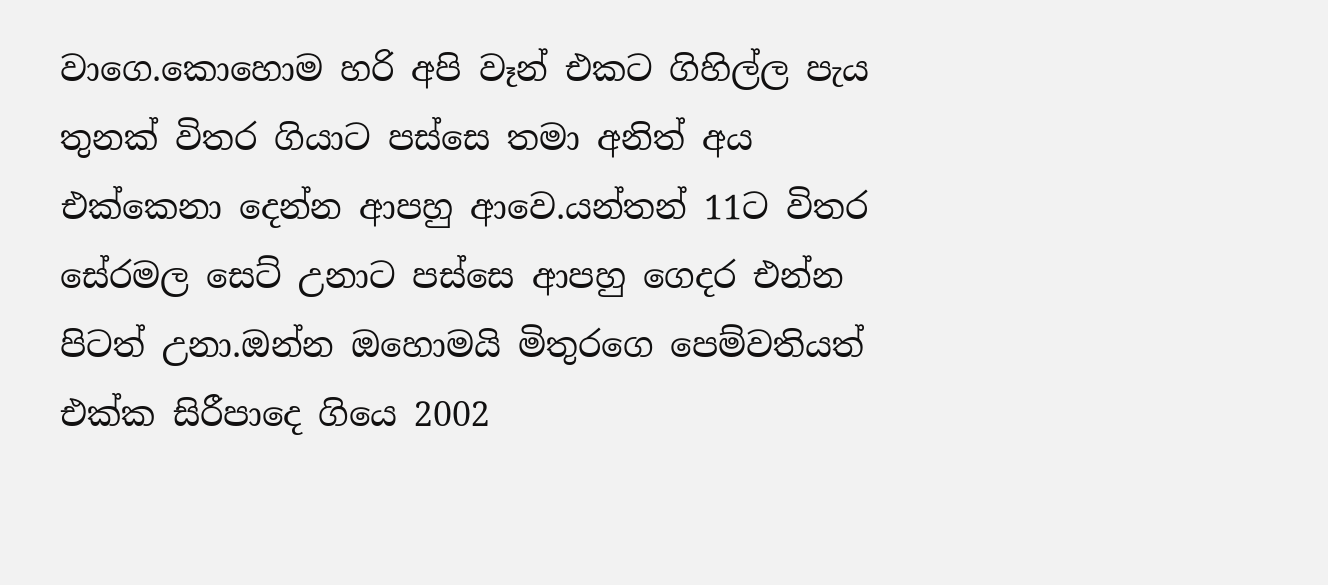වාගෙ.කොහොම හරි අපි වෑන් එකට ගිහිල්ල පැය තුනක් විතර ගියාට පස්සෙ තමා අනිත් අය එක්කෙනා දෙන්න ආපහු ආවෙ.යන්තන් 11ට විතර සේරමල සෙට් උනාට පස්සෙ ආපහු ගෙදර එන්න පිටත් උනා.ඔන්න ඔහොමයි මිතුරගෙ පෙම්වතියත් එක්ක සිරීපාදෙ ගියෙ 2002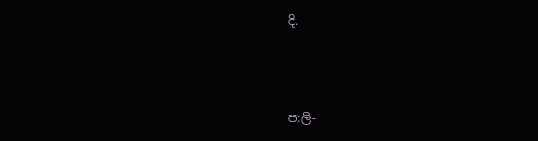දි.



ප:ලි-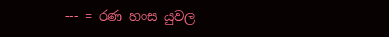--- = රණ හංස යුවල